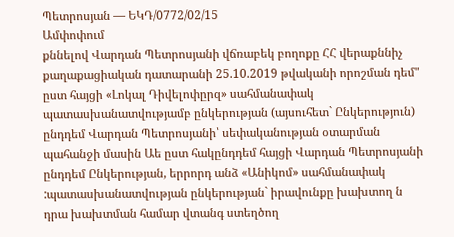Պետրոսյան — ԵԿԴ/0772/02/15
Ամփոփում
քննելով Վարդան Պետրոսյանի վճռաբեկ բողոքը ՀՀ վերաքննիչ քաղաքացիական դատարանի 25.10.2019 թվականի որոշման դեմ" ըստ հայցի «Լոկալ Դիվելոփըրզ» սահմանափակ պատասխանատվությամբ ընկերության (այսուհետ` Ընկերություն) ընդդեմ Վարդան Պետրոսյանի՝ սեփականության օտարման պահանջի մասին Աե ըստ հակընդդեմ հայցի Վարդան Պետրոսյանի ընդդեմ Ընկերության, երրորդ անձ «Անիկոմ» սահմանափակ :պատասխանատվության ընկերության` իրավունքը խախտող ն դրա խախտման համար վտանգ ստեղծող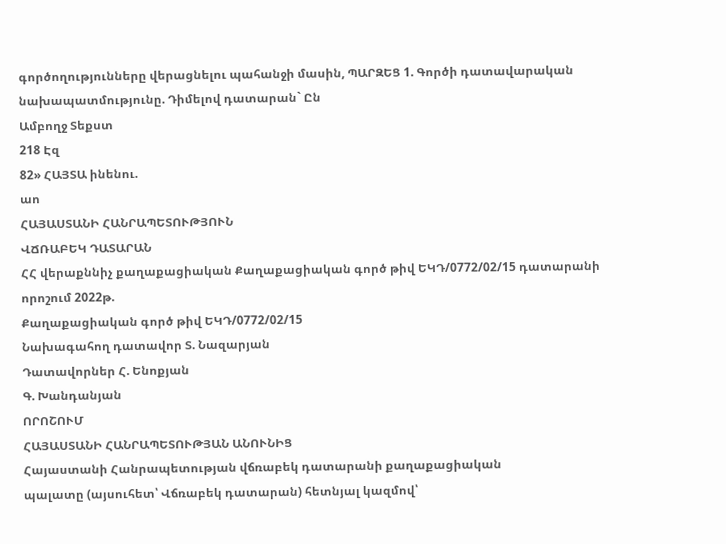գործողությունները վերացնելու պահանջի մասին, ՊԱՐԶԵՑ 1. Գործի դատավարական նախապատմությունը. Դիմելով դատարան` Ըն
Ամբողջ Տեքստ
218 Էզ
82» ՀԱՅՏԱ ինենու.
աո
ՀԱՅԱՍՏԱՆԻ ՀԱՆՐԱՊԵՏՈՒԹՅՈՒՆ
ՎՃՌԱԲԵԿ ԴԱՏԱՐԱՆ
ՀՀ վերաքննիչ քաղաքացիական Քաղաքացիական գործ թիվ ԵԿԴ/0772/02/15 դատարանի որոշում 2022թ.
Քաղաքացիական գործ թիվ ԵԿԴ/0772/02/15
Նախագահող դատավոր Տ. Նազարյան
Դատավորներ Հ. Ենոքյան
Գ. Խանդանյան
ՈՐՈՇՈՒՄ
ՀԱՅԱՍՏԱՆԻ ՀԱՆՐԱՊԵՏՈՒԹՅԱՆ ԱՆՈՒՆԻՑ
Հայաստանի Հանրապետության վճռաբեկ դատարանի քաղաքացիական
պալատը (այսուհետ՝ Վճռաբեկ դատարան) հետնյալ կազմով՝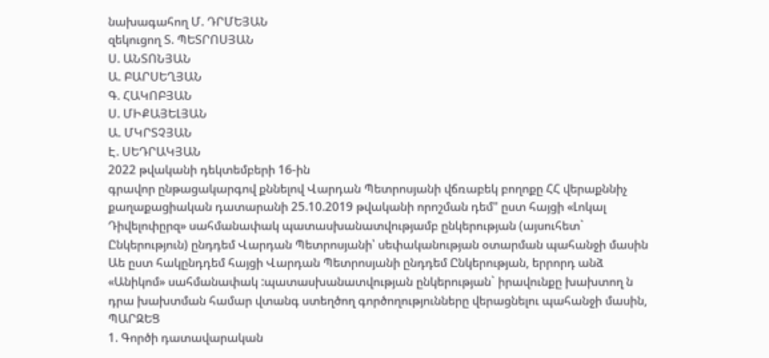նախագահող Մ. ԴՐՄԵՅԱՆ
զեկուցող Տ. ՊԵՏՐՈՍՅԱՆ
Ս. ԱՆՏՈՆՅԱՆ
Ա. ԲԱՐՍԵՂՅԱՆ
Գ. ՀԱԿՈԲՅԱՆ
Ս. ՄԻՔԱՅԵԼՅԱՆ
Ա. ՄԿՐՏՉՅԱՆ
Է. ՍԵԴՐԱԿՅԱՆ
2022 թվականի դեկտեմբերի 16-ին
գրավոր ընթացակարգով քննելով Վարդան Պետրոսյանի վճռաբեկ բողոքը ՀՀ վերաքննիչ քաղաքացիական դատարանի 25.10.2019 թվականի որոշման դեմ" ըստ հայցի «Լոկալ Դիվելոփըրզ» սահմանափակ պատասխանատվությամբ ընկերության (այսուհետ` Ընկերություն) ընդդեմ Վարդան Պետրոսյանի՝ սեփականության օտարման պահանջի մասին Աե ըստ հակընդդեմ հայցի Վարդան Պետրոսյանի ընդդեմ Ընկերության, երրորդ անձ «Անիկոմ» սահմանափակ :պատասխանատվության ընկերության` իրավունքը խախտող ն դրա խախտման համար վտանգ ստեղծող գործողությունները վերացնելու պահանջի մասին,
ՊԱՐԶԵՑ
1. Գործի դատավարական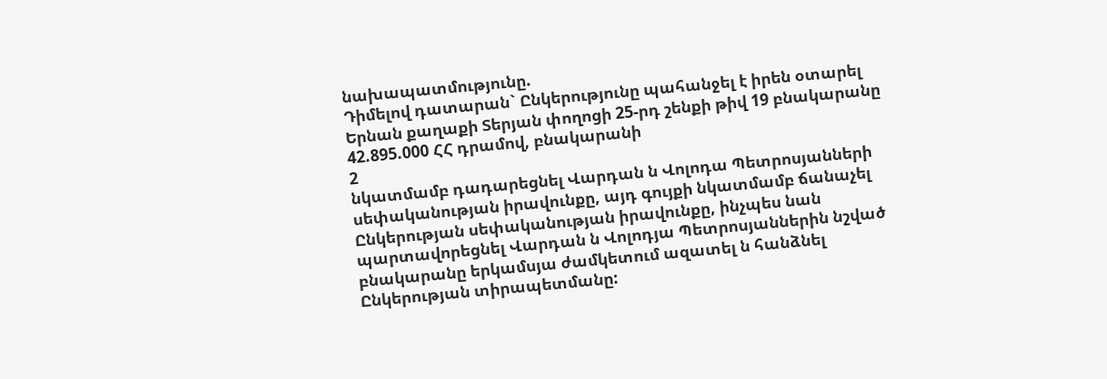նախապատմությունը.
Դիմելով դատարան` Ընկերությունը պահանջել է իրեն օտարել Երնան քաղաքի Տերյան փողոցի 25-րդ շենքի թիվ 19 բնակարանը 42.895.000 ՀՀ դրամով, բնակարանի
2
նկատմամբ դադարեցնել Վարդան ն Վոլոդա Պետրոսյանների սեփականության իրավունքը, այդ գույքի նկատմամբ ճանաչել Ընկերության սեփականության իրավունքը, ինչպես նան պարտավորեցնել Վարդան ն Վոլոդյա Պետրոսյաններին նշված բնակարանը երկամսյա ժամկետում ազատել ն հանձնել Ընկերության տիրապետմանը: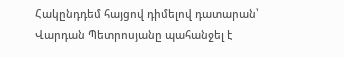Հակընդդեմ հայցով դիմելով դատարան՝ Վարդան Պետրոսյանը պահանջել է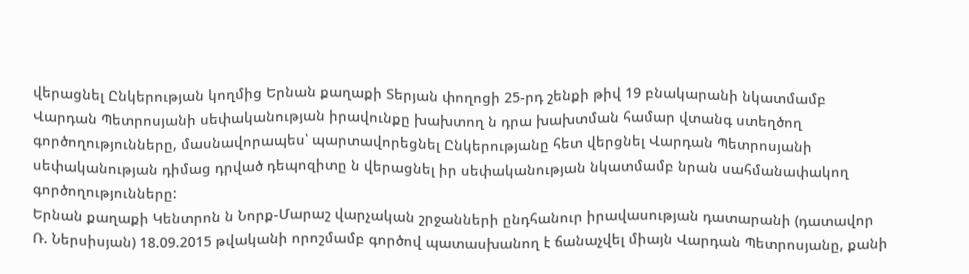վերացնել Ընկերության կողմից Երնան քաղաքի Տերյան փողոցի 25-րդ շենքի թիվ 19 բնակարանի նկատմամբ Վարդան Պետրոսյանի սեփականության իրավունքը խախտող ն դրա խախտման համար վտանգ ստեղծող գործողությունները, մասնավորապես՝ պարտավորեցնել Ընկերությանը հետ վերցնել Վարդան Պետրոսյանի սեփականության դիմաց դրված դեպոզիտը ն վերացնել իր սեփականության նկատմամբ նրան սահմանափակող գործողությունները:
Երնան քաղաքի Կենտրոն ն Նորք-Մարաշ վարչական շրջանների ընդհանուր իրավասության դատարանի (դատավոր Ռ. Ներսիսյան) 18.09.2015 թվականի որոշմամբ գործով պատասխանող է ճանաչվել միայն Վարդան Պետրոսյանը, քանի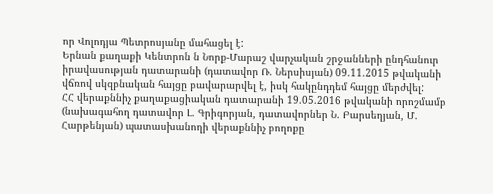որ Վոլոդյա Պետրոսյանը մահացել է:
Երնան քաղաքի Կենտրոն ն Նորք-Մարաշ վարչական շրջանների ընդհանուր իրավասության դատարանի (դատավոր Ռ. Ներսիսյան) 09.11.2015 թվականի վճռով սկզբնական հայցը բավարարվել է, իսկ հակընդդեմ հայցը մերժվել:
ՀՀ վերաքննիչ քաղաքացիական դատարանի 19.05.2016 թվականի որոշմամբ (նախագահող դատավոր Լ. Գրիգորյան, դատավորներ Ն. Բարսեղյան, Մ. Հարթենյան) պատասխանողի վերաքննիչ բողոքը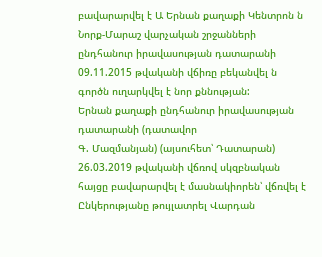բավարարվել է Ա Երնան քաղաքի Կենտրոն ն Նորք-Մարաշ վարչական շրջանների ընդհանուր իրավասության դատարանի 09.11.2015 թվականի վճիռը բեկանվել ն գործն ուղարկվել է նոր քննության:
Երնան քաղաքի ընդհանուր իրավասության դատարանի (դատավոր
Գ. Մազմանյան) (այսուհետ՝ Դատարան) 26.03.2019 թվականի վճռով սկզբնական հայցը բավարարվել է մասնակիորեն՝ վճռվել է Ընկերությանը թույլատրել Վարդան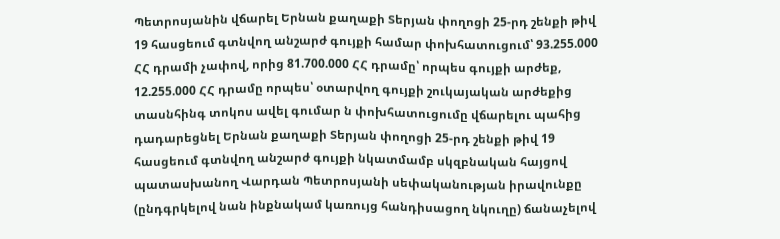Պետրոսյանին վճարել Երնան քաղաքի Տերյան փողոցի 25-րդ շենքի թիվ 19 հասցեում գտնվող անշարժ գույքի համար փոխհատուցում՝ 93.255.000 ՀՀ դրամի չափով, որից 81.700.000 ՀՀ դրամը՝ որպես գույքի արժեք, 12.255.000 ՀՀ դրամը որպես՝ օտարվող գույքի շուկայական արժեքից տասնհինգ տոկոս ավել գումար ն փոխհատուցումը վճարելու պահից դադարեցնել Երնան քաղաքի Տերյան փողոցի 25-րդ շենքի թիվ 19 հասցեում գտնվող անշարժ գույքի նկատմամբ սկզբնական հայցով պատասխանող Վարդան Պետրոսյանի սեփականության իրավունքը (ընդգրկելով նան ինքնակամ կառույց հանդիսացող նկուղը) ճանաչելով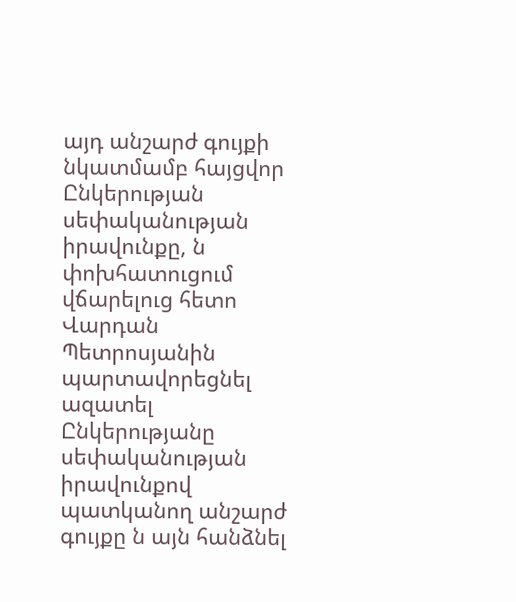այդ անշարժ գույքի նկատմամբ հայցվոր Ընկերության սեփականության իրավունքը, ն փոխհատուցում վճարելուց հետո Վարդան Պետրոսյանին պարտավորեցնել ազատել Ընկերությանը սեփականության իրավունքով պատկանող անշարժ գույքը ն այն հանձնել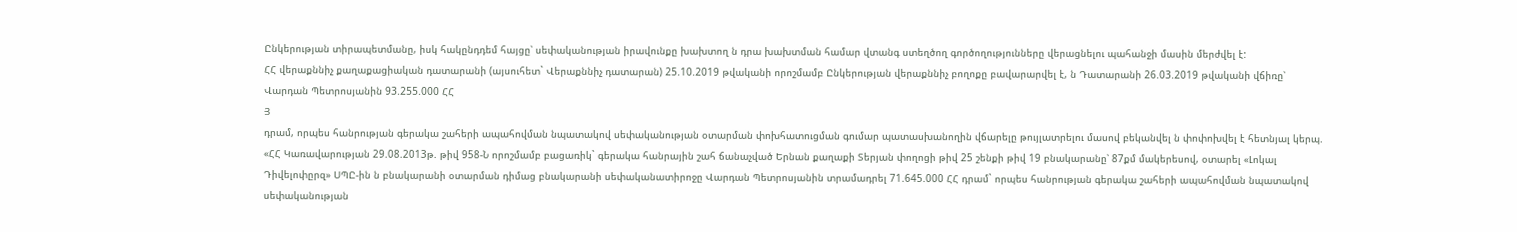Ընկերության տիրապետմանը, իսկ հակընդդեմ հայցը՝ սեփականության իրավունքը խախտող ն դրա խախտման համար վտանգ ստեղծող գործողությունները վերացնելու պահանջի մասին մերժվել է:
ՀՀ վերաքննիչ քաղաքացիական դատարանի (այսուհետ` Վերաքննիչ դատարան) 25.10.2019 թվականի որոշմամբ Ընկերության վերաքննիչ բողոքը բավարարվել է, ն Դատարանի 26.03.2019 թվականի վճիռը՝ Վարդան Պետրոսյանին 93.255.000 ՀՀ
Յ
դրամ, որպես հանրության գերակա շահերի ապահովման նպատակով սեփականության օտարման փոխհատուցման գումար պատասխանողին վճարելը թույլատրելու մասով բեկանվել ն փոփոխվել է հետնյալ կերպ.
«ՀՀ Կառավարության 29.08.2013թ. թիվ 958-Ն որոշմամբ բացառիկ` գերակա հանրային շահ ճանաչված Երնան քաղաքի Տերյան փողոցի թիվ 25 շենքի թիվ 19 բնակարանը՝ 87քմ մակերեսով, օտարել «Լոկալ Դիվելոփըրզ» ՍՊԸ-ին ն բնակարանի օտարման դիմաց բնակարանի սեփականատիրոջը Վարդան Պետրոսյանին տրամադրել 71.645.000 ՀՀ դրամ` որպես հանրության գերակա շահերի ապահովման նպատակով սեփականության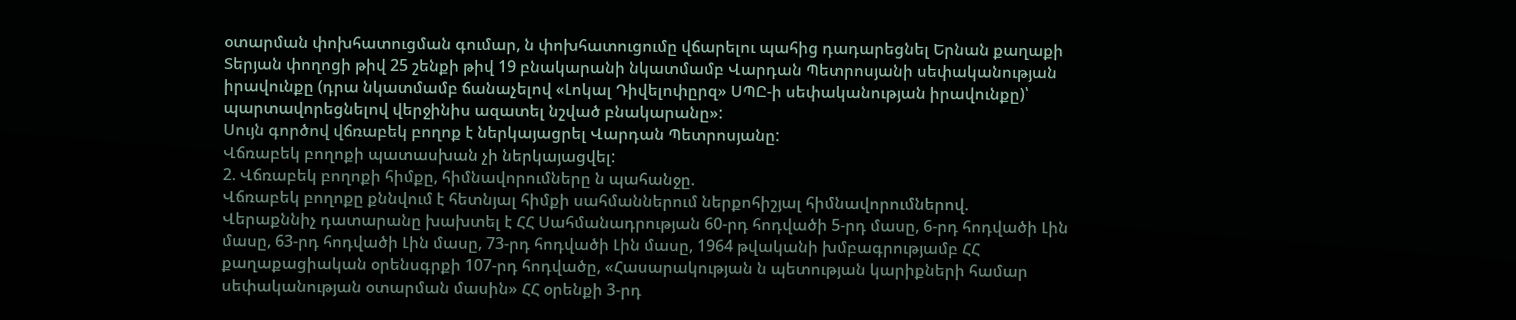օտարման փոխհատուցման գումար, ն փոխհատուցումը վճարելու պահից դադարեցնել Երնան քաղաքի Տերյան փողոցի թիվ 25 շենքի թիվ 19 բնակարանի նկատմամբ Վարդան Պետրոսյանի սեփականության իրավունքը (դրա նկատմամբ ճանաչելով «Լոկալ Դիվելոփըրզ» ՍՊԸ-ի սեփականության իրավունքը)՝ պարտավորեցնելով վերջինիս ազատել նշված բնակարանը»:
Սույն գործով վճռաբեկ բողոք է ներկայացրել Վարդան Պետրոսյանը:
Վճռաբեկ բողոքի պատասխան չի ներկայացվել:
2. Վճռաբեկ բողոքի հիմքը, հիմնավորումները ն պահանջը.
Վճռաբեկ բողոքը քննվում է հետնյալ հիմքի սահմաններում ներքոհիշյալ հիմնավորումներով.
Վերաքննիչ դատարանը խախտել է ՀՀ Սահմանադրության 60-րդ հոդվածի 5-րդ մասը, 6-րդ հոդվածի Լին մասը, 63-րդ հոդվածի Լին մասը, 73-րդ հոդվածի Լին մասը, 1964 թվականի խմբագրությամբ ՀՀ քաղաքացիական օրենսգրքի 107-րդ հոդվածը, «Հասարակության ն պետության կարիքների համար սեփականության օտարման մասին» ՀՀ օրենքի 3-րդ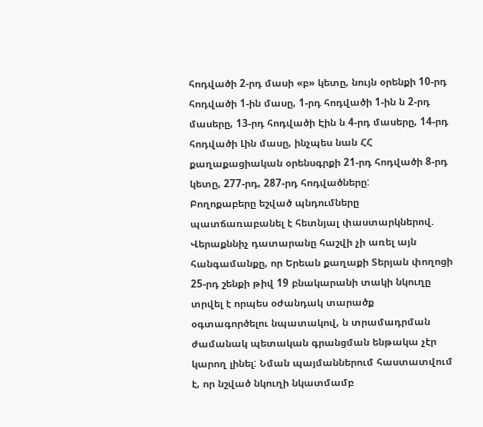հոդվածի 2-րդ մասի «բ» կետը, նույն օրենքի 10-րդ հոդվածի 1-ին մասը, 1-րդ հոդվածի 1-ին ն 2-րդ մասերը, 13-րդ հոդվածի Էին ն 4-րդ մասերը, 14-րդ հոդվածի Լին մասը, ինչպես նան ՀՀ քաղաքացիական օրենսգրքի 21-րդ հոդվածի 8-րդ կետը, 277-րդ, 287-րդ հոդվածները:
Բողոքաբերը եշված պնդումները պատճառաբանել է հետնյալ փաստարկներով.
Վերաքննիչ դատարանը հաշվի չի առել այն հանգամանքը, որ Երեան քաղաքի Տերյան փողոցի 25-րդ շենքի թիվ 19 բնակարանի տակի նկուղը տրվել է որպես օժանդակ տարածք օգտագործելու նպատակով, ն տրամադրման ժամանակ պետական գրանցման ենթակա չէր կարող լինել: Նման պայմաններում հաստատվում է, որ նշված նկուղի նկատմամբ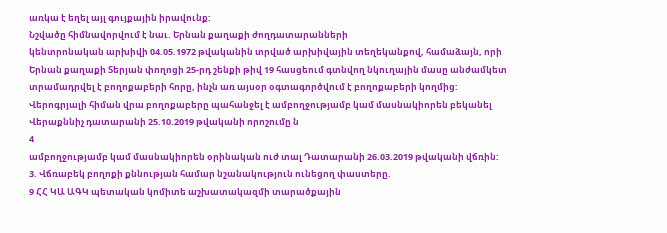առկա է եղել այլ գույքային իրավունք:
Նշվածը հիմնավորվում է նաւ. Երնան քաղաքի ժողդատարանների
կենտրոնական արխիվի 04.05.1972 թվականին տրված արխիվային տեղեկանքով, համաձայն, որի Երնան քաղաքի Տերյան փողոցի 25-րդ շենքի թիվ 19 հասցեում գտնվող նկուղային մասը անժամկետ տրամադրվել է բողոքաբերի հորը, ինչն առ այսօր օգտագործվում է բողոքաբերի կողմից:
Վերոգրյալի հիման վրա բողոքաբերը պահանջել է ամբողջությամբ կամ մասնակիորեն բեկանել Վերաքննիչ դատարանի 25.10.2019 թվականի որոշումը ն
4
ամբողջությամբ կամ մասնակիորեն օրինական ուժ տալ Դատարանի 26.03.2019 թվականի վճռին:
3. Վճռաբեկ բողոքի քննության համար նշանակություն ունեցող փաստերը.
9 ՀՀ ԿԱ ԱԳԿ պետական կոմիտե աշխատակազմի տարածքային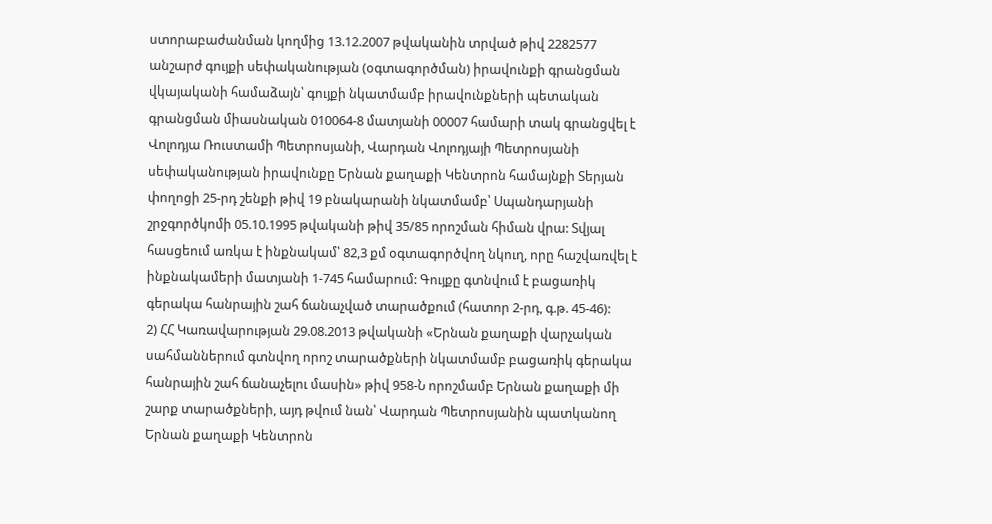ստորաբաժանման կողմից 13.12.2007 թվականին տրված թիվ 2282577 անշարժ գույքի սեփականության (օգտագործման) իրավունքի գրանցման վկայականի համաձայն՝ գույքի նկատմամբ իրավունքների պետական գրանցման միասնական 010064-8 մատյանի 00007 համարի տակ գրանցվել է Վոլոդյա Ռուստամի Պետրոսյանի, Վարդան Վոլոդյայի Պետրոսյանի սեփականության իրավունքը Երնան քաղաքի Կենտրոն համայնքի Տերյան փողոցի 25-րդ շենքի թիվ 19 բնակարանի նկատմամբ՝ Սպանդարյանի շրջգործկոմի 05.10.1995 թվականի թիվ 35/85 որոշման հիման վրա: Տվյալ հասցեում առկա է ինքնակամ՝ 82,3 քմ օգտագործվող նկուղ, որը հաշվառվել է ինքնակամերի մատյանի 1-745 համարում: Գույքը գտնվում է բացառիկ գերակա հանրային շահ ճանաչված տարածքում (հատոր 2-րդ, գ.թ. 45-46):
2) ՀՀ Կառավարության 29.08.2013 թվականի «Երնան քաղաքի վարչական սահմաններում գտնվող որոշ տարածքների նկատմամբ բացառիկ գերակա հանրային շահ ճանաչելու մասին» թիվ 958-Ն որոշմամբ Երնան քաղաքի մի շարք տարածքների, այդ թվում նան՝ Վարդան Պետրոսյանին պատկանող Երնան քաղաքի Կենտրոն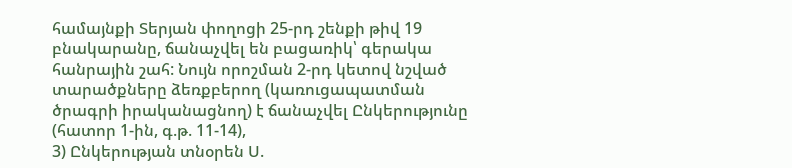համայնքի Տերյան փողոցի 25-րդ շենքի թիվ 19 բնակարանը, ճանաչվել են բացառիկ՝ գերակա հանրային շահ: Նույն որոշման 2-րդ կետով նշված տարածքները ձեռքբերող (կառուցապատման ծրագրի իրականացնող) է ճանաչվել Ընկերությունը (հատոր 1-ին, գ.թ. 11-14),
3) Ընկերության տնօրեն Ս.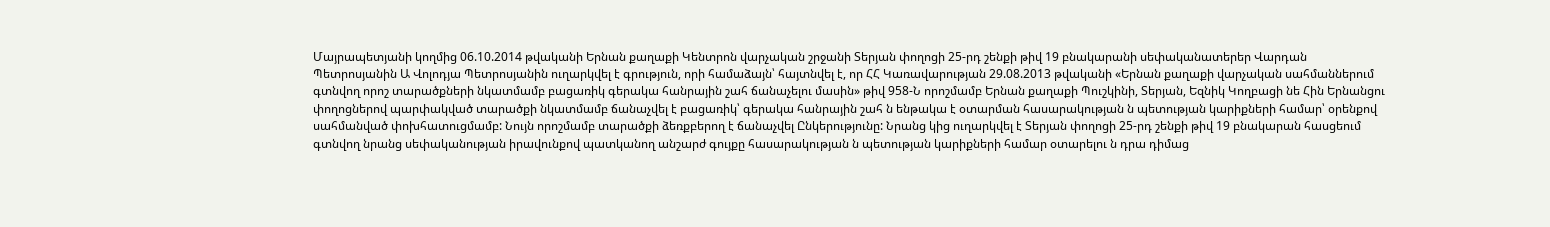Մայրապետյանի կողմից 06.10.2014 թվականի Երնան քաղաքի Կենտրոն վարչական շրջանի Տերյան փողոցի 25-րդ շենքի թիվ 19 բնակարանի սեփականատերեր Վարդան Պետրոսյանին Ա Վոլոդյա Պետրոսյանին ուղարկվել է գրություն, որի համաձայն՝ հայտնվել է, որ ՀՀ Կառավարության 29.08.2013 թվականի «Երնան քաղաքի վարչական սահմաններում գտնվող որոշ տարածքների նկատմամբ բացառիկ գերակա հանրային շահ ճանաչելու մասին» թիվ 958-Ն որոշմամբ Երնան քաղաքի Պուշկինի, Տերյան, Եզնիկ Կողբացի նե Հին Երնանցու փողոցներով պարփակված տարածքի նկատմամբ ճանաչվել է բացառիկ՝ գերակա հանրային շահ ն ենթակա է օտարման հասարակության ն պետության կարիքների համար՝ օրենքով սահմանված փոխհատուցմամբ: Նույն որոշմամբ տարածքի ձեռքբերող է ճանաչվել Ընկերությունը: Նրանց կից ուղարկվել է Տերյան փողոցի 25-րդ շենքի թիվ 19 բնակարան հասցեում գտնվող նրանց սեփականության իրավունքով պատկանող անշարժ գույքը հասարակության ն պետության կարիքների համար օտարելու ն դրա դիմաց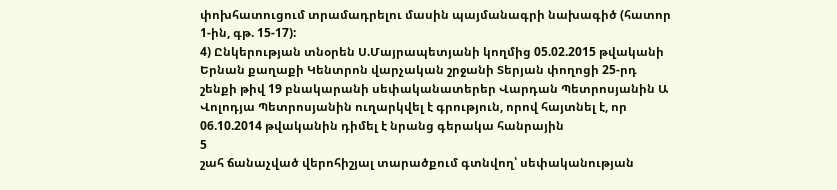փոխհատուցում տրամադրելու մասին պայմանագրի նախագիծ (հատոր 1-ին, գթ. 15-17):
4) Ընկերության տնօրեն Ս.Մայրապետյանի կողմից 05.02.2015 թվականի Երնան քաղաքի Կենտրոն վարչական շրջանի Տերյան փողոցի 25-րդ շենքի թիվ 19 բնակարանի սեփականատերեր Վարդան Պետրոսյանին Ա Վոլոդյա Պետրոսյանին ուղարկվել է գրություն, որով հայտնել է, որ 06.10.2014 թվականին դիմել է նրանց գերակա հանրային
5
շահ ճանաչված վերոհիշյալ տարածքում գտնվող՝ սեփականության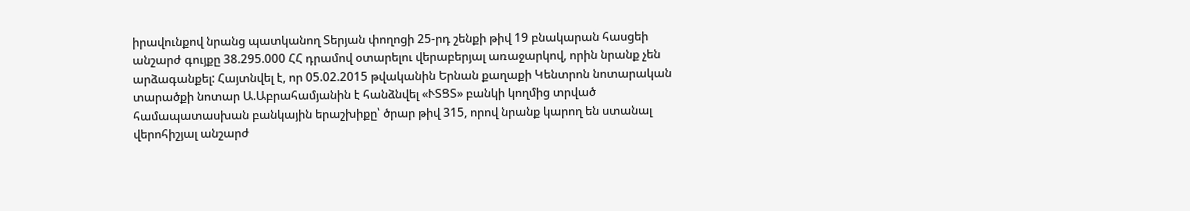իրավունքով նրանց պատկանող Տերյան փողոցի 25-րդ շենքի թիվ 19 բնակարան հասցեի անշարժ գույքը 38.295.000 ՀՀ դրամով օտարելու վերաբերյալ առաջարկով, որին նրանք չեն արձագանքել: Հայտնվել է, որ 05.02.2015 թվականին Երնան քաղաքի Կենտրոն նոտարական տարածքի նոտար Ա.Աբրահամյանին է հանձնվել «ՒՏՑՏ» բանկի կողմից տրված համապատասխան բանկային երաշխիքը՝ ծրար թիվ 315, որով նրանք կարող են ստանալ վերոհիշյալ անշարժ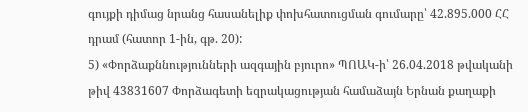գույքի դիմաց նրանց հասանելիք փոխհատուցման գումարը՝ 42.895.000 ՀՀ դրամ (հատոր 1-ին, գթ. 20):
5) «Փորձաքննությունների ազգային բյուրո» ՊՈԱԿ-ի՝ 26.04.2018 թվականի թիվ 43831607 Փորձագետի եզրակացության համաձայն Երնան քաղաքի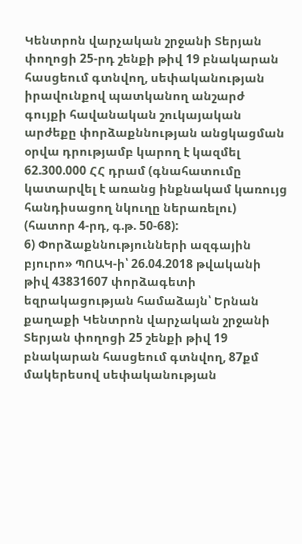Կենտրոն վարչական շրջանի Տերյան փողոցի 25-րդ շենքի թիվ 19 բնակարան հասցեում գտնվող, սեփականության իրավունքով պատկանող անշարժ գույքի հավանական շուկայական արժեքը փորձաքննության անցկացման օրվա դրությամբ կարող է կազմել 62.300.000 ՀՀ դրամ (գնահատումը կատարվել է առանց ինքնակամ կառույց հանդիսացող նկուղը ներառելու) (հատոր 4-րդ, գ.թ. 50-68):
6) Փորձաքննությունների ազգային բյուրո» ՊՈԱԿ-ի՝ 26.04.2018 թվականի թիվ 43831607 փորձագետի եզրակացության համաձայն՝ Երնան քաղաքի Կենտրոն վարչական շրջանի Տերյան փողոցի 25 շենքի թիվ 19 բնակարան հասցեում գտնվող, 87քմ մակերեսով սեփականության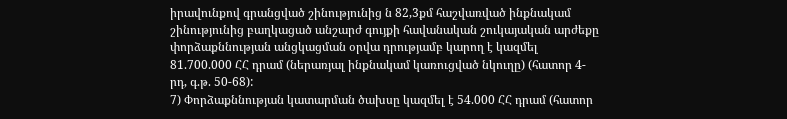իրավունքով գրանցված շինությունից ն 82,3քմ հաշվառված ինքնակամ շինությունից բաղկացած անշարժ գույքի հավանական շուկայական արժեքը փորձաքննության անցկացման օրվա դրությամբ կարող է կազմել 81.700.000 ՀՀ դրամ (ներառյալ ինքնակամ կառուցված նկուղը) (հատոր 4-րդ, գ.թ. 50-68):
7) Փորձաքննության կատարման ծախսը կազմել է 54.000 ՀՀ դրամ (հատոր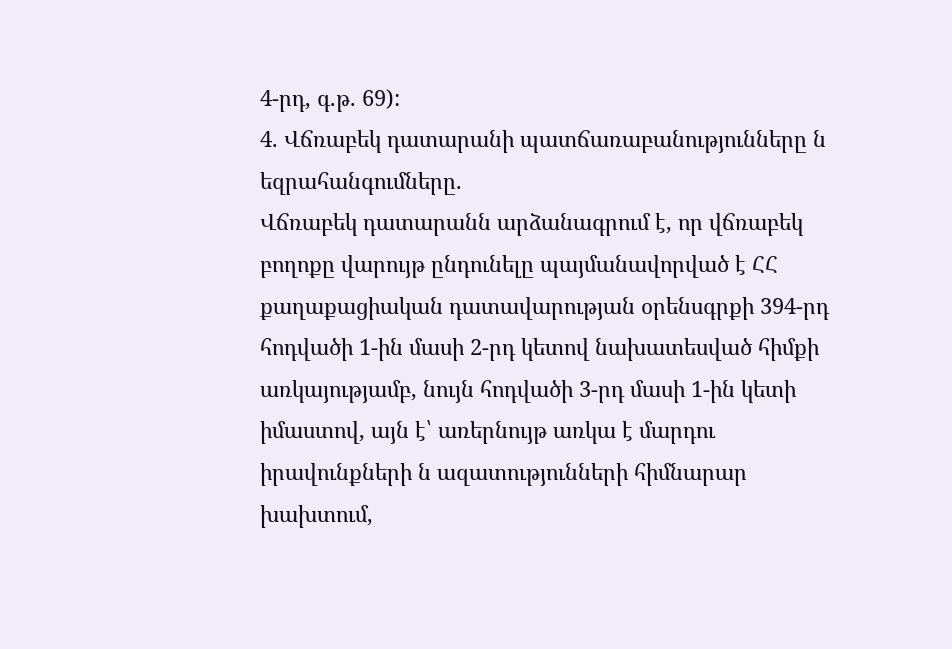4-րդ, գ.թ. 69):
4. Վճռաբեկ դատարանի պատճառաբանությունները ն եզրահանգումները.
Վճռաբեկ դատարանն արձանագրում է, որ վճռաբեկ բողոքը վարույթ ընդունելը պայմանավորված է ՀՀ քաղաքացիական դատավարության օրենսգրքի 394-րդ հոդվածի 1-ին մասի 2-րդ կետով նախատեսված հիմքի առկայությամբ, նույն հոդվածի 3-րդ մասի 1-ին կետի իմաստով, այն է՝ առերնույթ առկա է մարդու իրավունքների ն ազատությունների հիմնարար խախտում,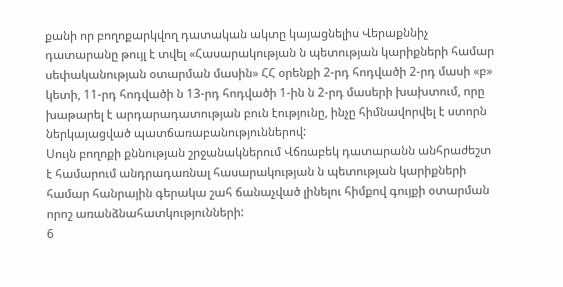քանի որ բողոքարկվող դատական ակտը կայացնելիս Վերաքննիչ դատարանը թույլ է տվել «Հասարակության ն պետության կարիքների համար սեփականության օտարման մասին» ՀՀ օրենքի 2-րդ հոդվածի 2-րդ մասի «բ» կետի, 11-րդ հոդվածի ն 13-րդ հոդվածի 1-ին ն 2-րդ մասերի խախտում, որը խաթարել է արդարադատության բուն էությունը, ինչը հիմնավորվել է ստորն ներկայացված պատճառաբանություններով:
Սույն բողոքի քննության շրջանակներում Վճռաբեկ դատարանն անհրաժեշտ է համարում անդրադառնալ հասարակության ն պետության կարիքների համար հանրային գերակա շահ ճանաչված լինելու հիմքով գույքի օտարման որոշ առանձնահատկությունների:
6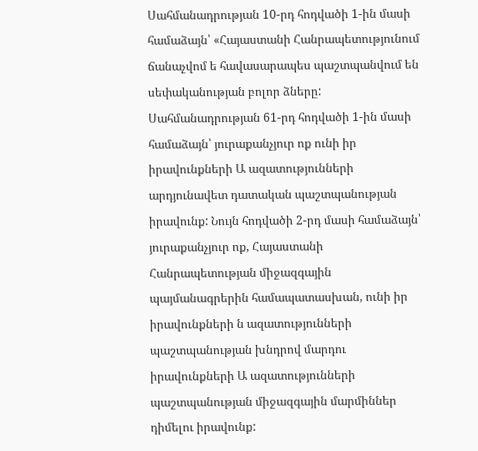Սահմանադրության 10-րդ հոդվածի 1-ին մասի համաձայն՝ «Հայաստանի Հանրապետությունում ճանաչվոմ ե հավասարապես պաշտպանվում են սեփականության բոլոր ձները:
Սահմանադրության 61-րդ հոդվածի 1-ին մասի համաձայն՝ յուրաքանչյուր ոք ունի իր իրավունքների Ա ազատությունների արդյունավետ դատական պաշտպանության իրավունք: Նույն հոդվածի 2-րդ մասի համաձայն՝ յուրաքանչյուր ոք, Հայաստանի Հանրապետության միջազգային պայմանագրերին համապատասխան, ունի իր իրավունքների ն ազատությունների պաշտպանության խնդրով մարդու իրավունքների Ա ազատությունների պաշտպանության միջազգային մարմիններ դիմելու իրավունք: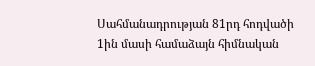Սահմանադրության 81րդ հոդվածի 1ին մասի համաձայն հիմնական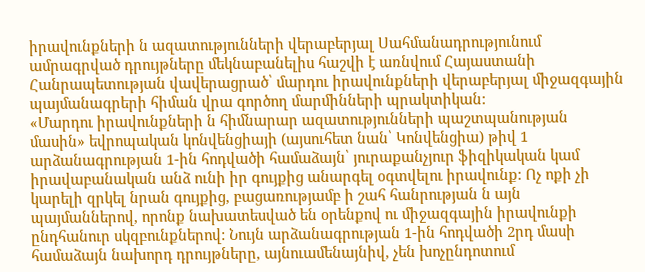իրավունքների ն ազատությունների վերաբերյալ Սահմանադրությունում ամրագրված դրույթները մեկնաբանելիս հաշվի է առնվում Հայաստանի Հանրապետության վավերացրած՝ մարդու իրավունքների վերաբերյալ միջազգային պայմանագրերի հիման վրա գործող մարմինների պրակտիկան:
«Մարդու իրավունքների ն հիմնարար ազատությունների պաշտպանության մասին» եվրոպական կոնվենցիայի (այսուհետ նան՝ Կոնվենցիա) թիվ 1 արձանագրության 1-ին հոդվածի համաձայն՝ յուրաքանչյուր ֆիզիկական կամ իրավաբանական անձ ունի իր գույքից անարգել օգտվելու իրավունք: Ոչ ոքի չի կարելի զրկել նրան գույքից, բացառությամբ ի շահ հանրության ն այն պայմաններով, որոնք նախատեսված են օրենքով ու միջազգային իրավունքի ընդհանուր սկզբունքներով: Նույն արձանագրության 1-ին հոդվածի 2րդ մասի համաձայն նախորդ դրույթները, այնուամենայնիվ, չեն խոչընդոտում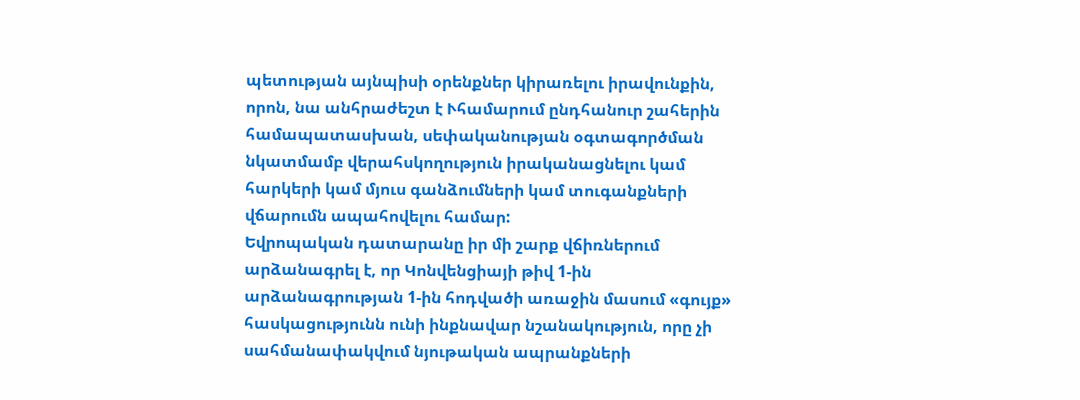պետության այնպիսի օրենքներ կիրառելու իրավունքին, որոն, նա անհրաժեշտ է Ւհամարում ընդհանուր շահերին համապատասխան, սեփականության օգտագործման նկատմամբ վերահսկողություն իրականացնելու կամ հարկերի կամ մյուս գանձումների կամ տուգանքների վճարումն ապահովելու համար:
Եվրոպական դատարանը իր մի շարք վճիռներում արձանագրել է, որ Կոնվենցիայի թիվ 1-ին արձանագրության 1-ին հոդվածի առաջին մասում «գույք» հասկացությունն ունի ինքնավար նշանակություն, որը չի սահմանափակվում նյութական ապրանքների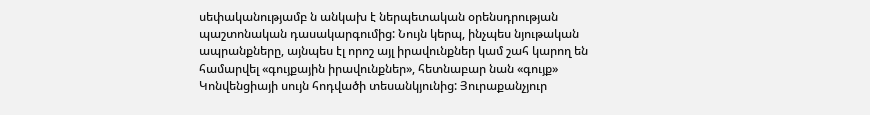սեփականությամբ ն անկախ է ներպետական օրենսդրության պաշտոնական դասակարգումից: Նույն կերպ, ինչպես նյութական ապրանքները, այնպես էլ որոշ այլ իրավունքներ կամ շահ կարող են համարվել «գույքային իրավունքներ», հետնաբար նան «գույք» Կոնվենցիայի սույն հոդվածի տեսանկյունից: Յուրաքանչյուր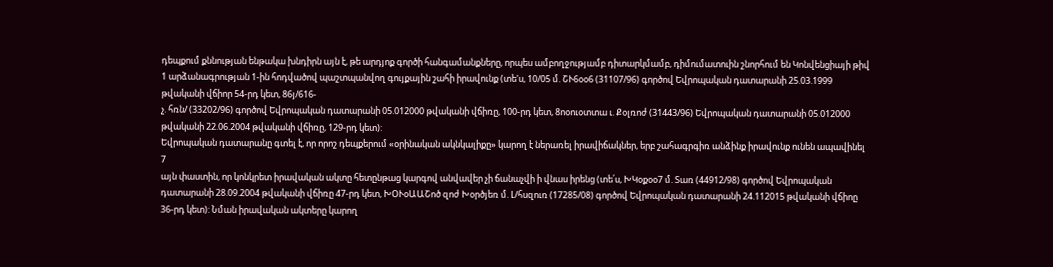դեպքում քննության ենթակա խնդիրն այն է, թե արդյոք գործի հանգամանքները, որպես ամբողջությամբ դիտարկմամբ, դիմումատուին շնորհում են Կոնվենցիայի թիվ 1 արձանագրության 1-ին հոդվածով պաշտպանվող գույքային շահի իրավունք (տե'ս, 10/05 մ. ՇՒ6օօ6 (31107/96) գործով Եվրոպական դատարանի 25.03.1999 թվականի վճիոր 54-րդ կետ, 86յ/616-
չ. հռն/ (33202/96) գործով Եվրոպական դատարանի 05.012000 թվականի վճիռը, 100-րդ կետ, 8ոօուօտտա ւ. Քօլռոժ (31443/96) Եվրոպական դատարանի 05.012000 թվականի 22.06.2004 թվականի վճիռը, 129-րդ կետ):
Եվրոպական դատարանը գտել է, որ որոշ դեպքերում «օրինական ակնկալիքը» կարող է ներառել իրավիճակներ, երբ շահագրգիռ անձինք իրավունք ունեն ապավինել
7
այն փաստին, որ կոնկրետ իրավական ակտը հետընթաց կարգով անվավեր չի ճանաչվի ի վնաս իրենց (տե՛ս, ԽԿօքօօ7 մ. Տառ (44912/98) գործով Եվրոպական դատարանի 28.09.2004 թվականի վճիռը 47-րդ կետ, ԽՕՒօԱԱՇոծ զոժ Խօրծյեռ մ. Լ/հսզուռ (17285/08) գործով Եվրոպական դատարանի 24.112015 թվականի վճիոը 36-րդ կետ): Նման իրավական ակտերը կարող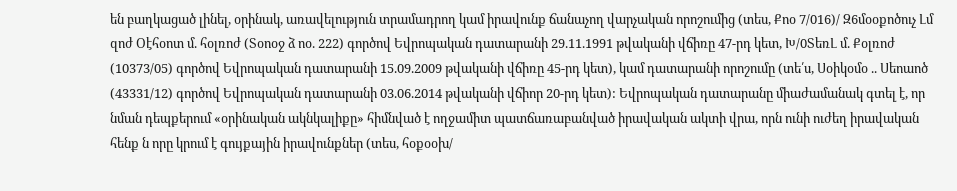են բաղկացած լինել, օրինակ, առավելություն տրամադրող կամ իրավունք ճանաչող վարչական որոշումից (տես, Քոօ 7/016)/ Զ6մօօքոծուչ Լմ զոժ Օէհօոտ մ. հօլռոժ (Տօոօջ ձ ոօ. 222) գործով Եվրոպական դատարանի 29.11.1991 թվականի վճիռը 47-րդ կետ, Խ/0ՏեռԼ մ. Քօլռոժ (10373/05) գործով Եվրոպական դատարանի 15.09.2009 թվականի վճիռը 45-րդ կետ), կամ դատարանի որոշումը (տե՛ս, Սօիկօմօ .. Սեոաոծ (43331/12) գործով Եվրոպական դատարանի 03.06.2014 թվականի վճիոր 20-րդ կետ): Եվրոպական դատարանը միաժամանակ գտել է, որ նման դեպքերում «օրինական ակնկալիքը» հիմնված է ողջամիտ պատճառաբանված իրավական ակտի վրա, որն ունի ուժեղ իրավական հենք ն որը կրում է գույքային իրավունքներ (տես, հօքօօխ/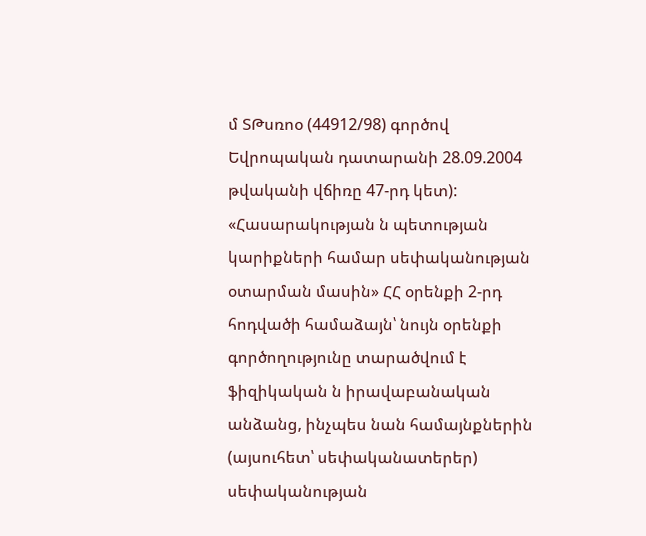մ ՏԹսռոօ (44912/98) գործով Եվրոպական դատարանի 28.09.2004 թվականի վճիռը 47-րդ կետ):
«Հասարակության ն պետության կարիքների համար սեփականության օտարման մասին» ՀՀ օրենքի 2-րդ հոդվածի համաձայն՝ նույն օրենքի գործողությունը տարածվում է ֆիզիկական ն իրավաբանական անձանց, ինչպես նան համայնքներին (այսուհետ՝ սեփականատերեր) սեփականության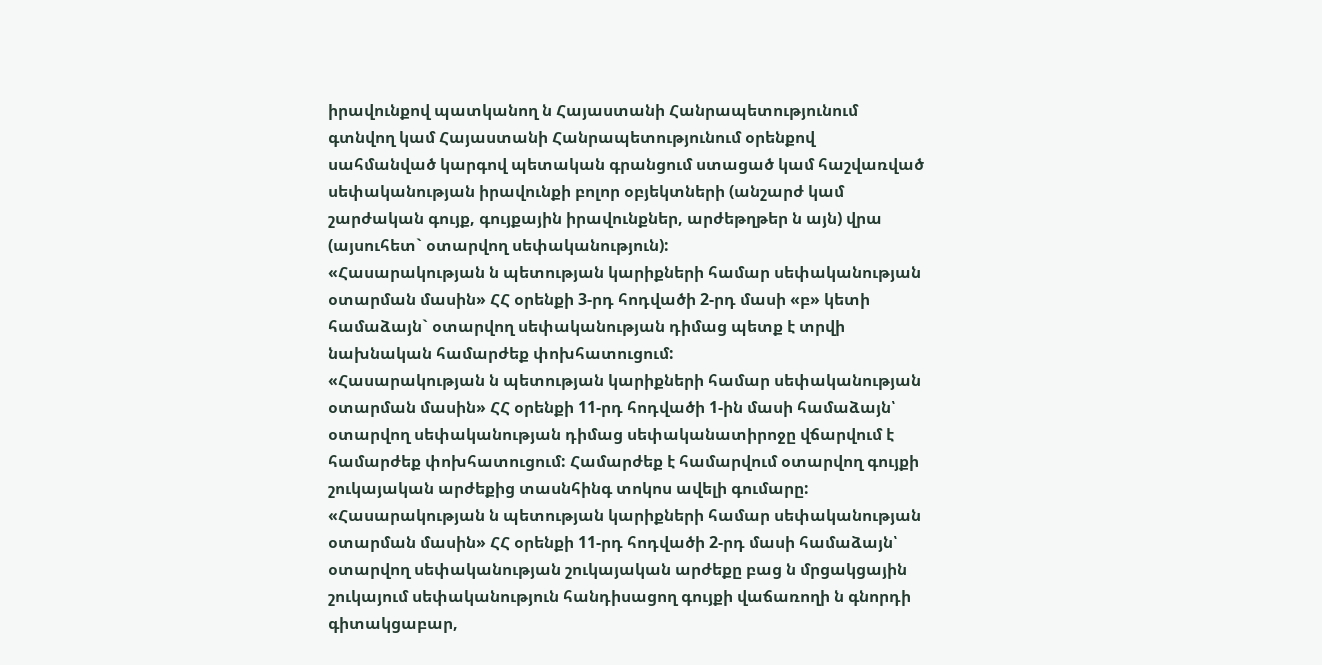իրավունքով պատկանող ն Հայաստանի Հանրապետությունում գտնվող կամ Հայաստանի Հանրապետությունում օրենքով սահմանված կարգով պետական գրանցում ստացած կամ հաշվառված
սեփականության իրավունքի բոլոր օբյեկտների (անշարժ կամ շարժական գույք, գույքային իրավունքներ, արժեթղթեր ն այն) վրա (այսուհետ` օտարվող սեփականություն):
«Հասարակության ն պետության կարիքների համար սեփականության օտարման մասին» ՀՀ օրենքի 3-րդ հոդվածի 2-րդ մասի «բ» կետի համաձայն` օտարվող սեփականության դիմաց պետք է տրվի նախնական համարժեք փոխհատուցում:
«Հասարակության ն պետության կարիքների համար սեփականության օտարման մասին» ՀՀ օրենքի 11-րդ հոդվածի 1-ին մասի համաձայն՝ օտարվող սեփականության դիմաց սեփականատիրոջը վճարվում է համարժեք փոխհատուցում: Համարժեք է համարվում օտարվող գույքի շուկայական արժեքից տասնհինգ տոկոս ավելի գումարը:
«Հասարակության ն պետության կարիքների համար սեփականության օտարման մասին» ՀՀ օրենքի 11-րդ հոդվածի 2-րդ մասի համաձայն՝ օտարվող սեփականության շուկայական արժեքը բաց ն մրցակցային շուկայում սեփականություն հանդիսացող գույքի վաճառողի ն գնորդի գիտակցաբար,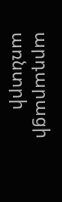արդարացի առնտրի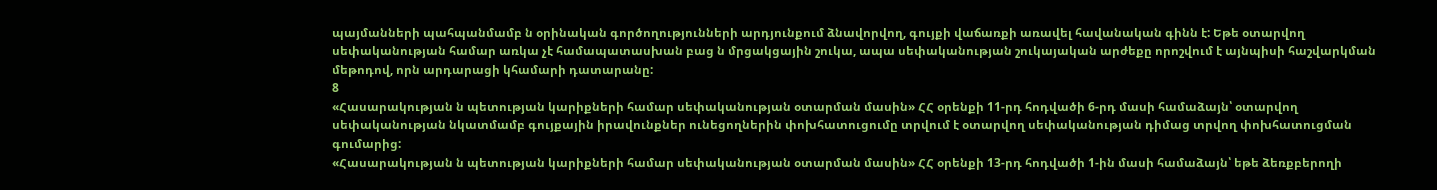պայմանների պահպանմամբ ն օրինական գործողությունների արդյունքում ձնավորվող, գույքի վաճառքի առավել հավանական գինն է: Եթե օտարվող սեփականության համար առկա չէ համապատասխան բաց ն մրցակցային շուկա, ապա սեփականության շուկայական արժեքը որոշվում է այնպիսի հաշվարկման մեթոդով, որն արդարացի կհամարի դատարանը:
8
«Հասարակության ն պետության կարիքների համար սեփականության օտարման մասին» ՀՀ օրենքի 11-րդ հոդվածի 6-րդ մասի համաձայն՝ օտարվող սեփականության նկատմամբ գույքային իրավունքներ ունեցողներին փոխհատուցումը տրվում է օտարվող սեփականության դիմաց տրվող փոխհատուցման գումարից:
«Հասարակության ն պետության կարիքների համար սեփականության օտարման մասին» ՀՀ օրենքի 13-րդ հոդվածի 1-ին մասի համաձայն՝ եթե ձեռքբերողի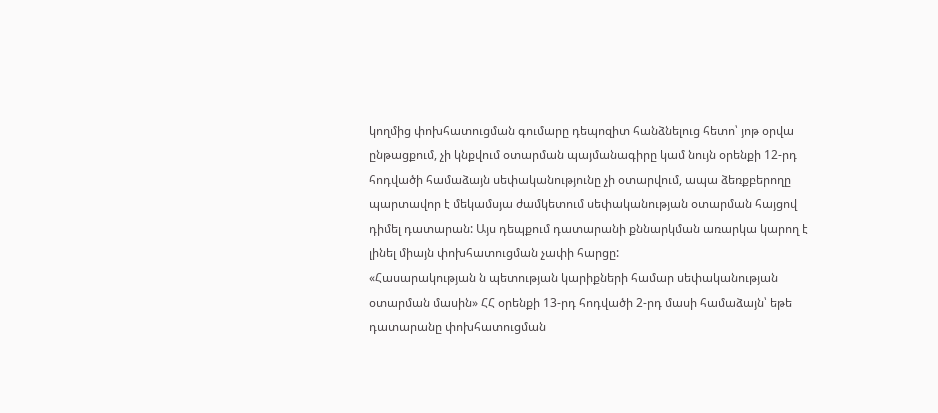կողմից փոխհատուցման գումարը դեպոզիտ հանձնելուց հետո՝ յոթ օրվա ընթացքում, չի կնքվում օտարման պայմանագիրը կամ նույն օրենքի 12-րդ հոդվածի համաձայն սեփականությունը չի օտարվում, ապա ձեռքբերողը պարտավոր է մեկամսյա ժամկետում սեփականության օտարման հայցով դիմել դատարան: Այս դեպքում դատարանի քննարկման առարկա կարող է լինել միայն փոխհատուցման չափի հարցը:
«Հասարակության ն պետության կարիքների համար սեփականության օտարման մասին» ՀՀ օրենքի 13-րդ հոդվածի 2-րդ մասի համաձայն՝ եթե դատարանը փոխհատուցման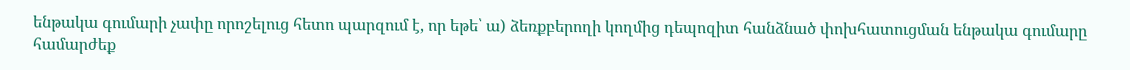ենթակա գումարի չափը որոշելուց հետո պարզում է, որ եթե՝ ա) ձեռքբերողի կողմից դեպոզիտ հանձնած փոխհատուցման ենթակա գումարը համարժեք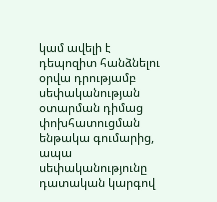կամ ավելի է դեպոզիտ հանձնելու օրվա դրությամբ սեփականության օտարման դիմաց փոխհատուցման ենթակա գումարից, ապա սեփականությունը դատական կարգով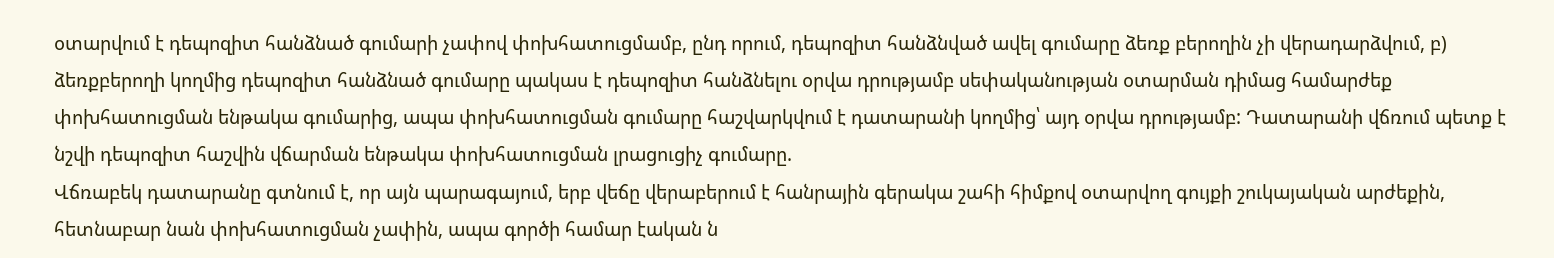օտարվում է դեպոզիտ հանձնած գումարի չափով փոխհատուցմամբ, ընդ որում, դեպոզիտ հանձնված ավել գումարը ձեռք բերողին չի վերադարձվում, բ) ձեռքբերողի կողմից դեպոզիտ հանձնած գումարը պակաս է դեպոզիտ հանձնելու օրվա դրությամբ սեփականության օտարման դիմաց համարժեք փոխհատուցման ենթակա գումարից, ապա փոխհատուցման գումարը հաշվարկվում է դատարանի կողմից՝ այդ օրվա դրությամբ: Դատարանի վճռում պետք է նշվի դեպոզիտ հաշվին վճարման ենթակա փոխհատուցման լրացուցիչ գումարը.
Վճռաբեկ դատարանը գտնում է, որ այն պարագայում, երբ վեճը վերաբերում է հանրային գերակա շահի հիմքով օտարվող գույքի շուկայական արժեքին, հետնաբար նան փոխհատուցման չափին, ապա գործի համար էական ն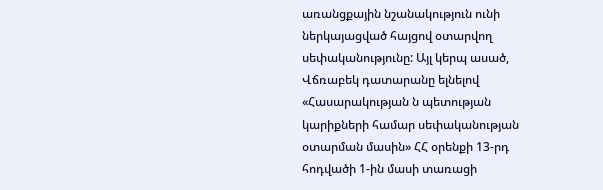առանցքային նշանակություն ունի ներկայացված հայցով օտարվող սեփականությունը: Այլ կերպ ասած, Վճռաբեկ դատարանը ելնելով «Հասարակության ն պետության կարիքների համար սեփականության օտարման մասին» ՀՀ օրենքի 13-րդ հոդվածի 1-ին մասի տառացի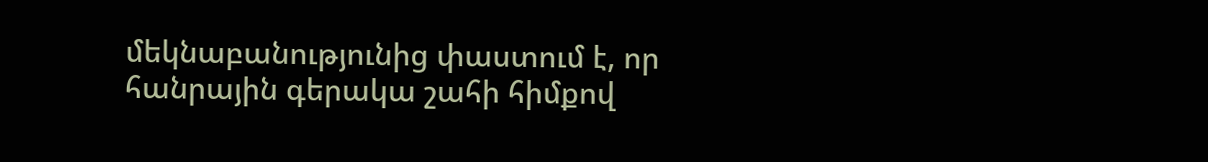մեկնաբանությունից փաստում է, որ հանրային գերակա շահի հիմքով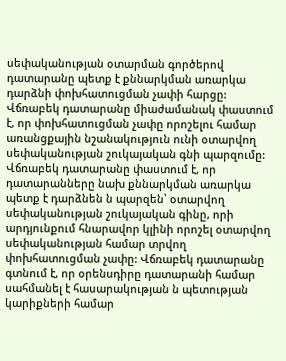սեփականության օտարման գործերով դատարանը պետք է քննարկման առարկա դարձնի փոխհատուցման չափի հարցը:
Վճռաբեկ դատարանը միաժամանակ փաստում է, որ փոխհատուցման չափը որոշելու համար առանցքային նշանակություն ունի օտարվող սեփականության շուկայական գնի պարզումը: Վճռաբեկ դատարանը փաստում է, որ դատարանները նախ քննարկման առարկա պետք է դարձնեն ն պարզեն՝ օտարվող սեփականության շուկայական գինը, որի արդյունքում հնարավոր կլինի որոշել օտարվող սեփականության համար տրվող փոխհատուցման չափը: Վճռաբեկ դատարանը գտնում է, որ օրենսդիրը դատարանի համար սահմանել է հասարակության ն պետության կարիքների համար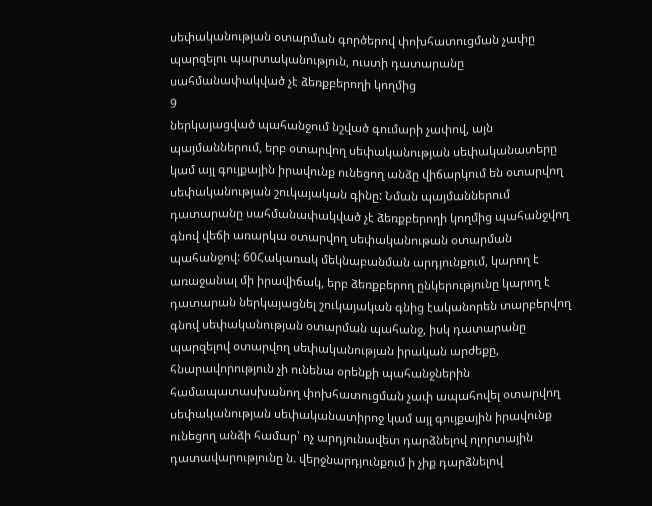սեփականության օտարման գործերով փոխհատուցման չափը պարզելու պարտականություն, ուստի դատարանը սահմանափակված չէ ձեռքբերողի կողմից
9
ներկայացված պահանջում նշված գումարի չափով, այն պայմաններում, երբ օտարվող սեփականության սեփականատերը կամ այլ գույքային իրավունք ունեցող անձը վիճարկում են օտարվող սեփականության շուկայական գինը: Նման պայմաններում դատարանը սահմանափակված չէ ձեռքբերողի կողմից պահանջվող գնով վեճի առարկա օտարվող սեփականութան օտարման պահանջով: 60Հակառակ մեկնաբանման արդյունքում, կարող է առաջանալ մի իրավիճակ, երբ ձեռքբերող ընկերությունը կարող է դատարան ներկայացնել շուկայական գնից էականորեն տարբերվող գնով սեփականության օտարման պահանջ, իսկ դատարանը պարզելով օտարվող սեփականության իրական արժեքը, հնարավորություն չի ունենա օրենքի պահանջներին համապատասխանող փոխհատուցման չափ ապահովել օտարվող սեփականության սեփականատիրոջ կամ այլ գույքային իրավունք ունեցող անձի համար՝ ոչ արդյունավետ դարձնելով ոլորտային դատավարությունը ն. վերջնարդյունքում ի չիք դարձնելով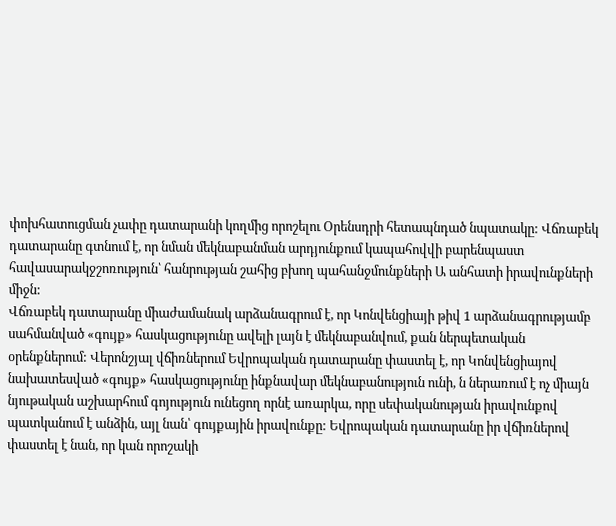փոխհատուցման չափը դատարանի կողմից որոշելու Օրենսդրի հետապնդած նպատակը: Վճռաբեկ դատարանը գտնում է, որ նման մեկնաբանման արդյունքում կապահովվի բարենպաստ հավասարակջշոռություն՝ հանրության շահից բխող պահանջմունքների Ա անհատի իրավունքների միջն:
Վճռաբեկ դատարանը միաժամանակ արձանագրում է, որ Կոնվենցիայի թիվ 1 արձանագրությամբ սահմանված «գույք» հասկացությունը ավելի լայն է մեկնաբանվում, քան ներպետական օրենքներում: Վերոնշյալ վճիռներում Եվրոպական դատարանը փաստել է, որ Կոնվենցիայով նախատեսված «գույք» հասկացությունը ինքնավար մեկնաբանություն ունի, ն ներառում է ոչ միայն նյութական աշխարհում գոյություն ունեցող որնէ առարկա, որը սեփականության իրավունքով պատկանում է անձին, այլ նան՝ գույքային իրավունքը: Եվրոպական դատարանը իր վճիռներով փաստել է նան, որ կան որոշակի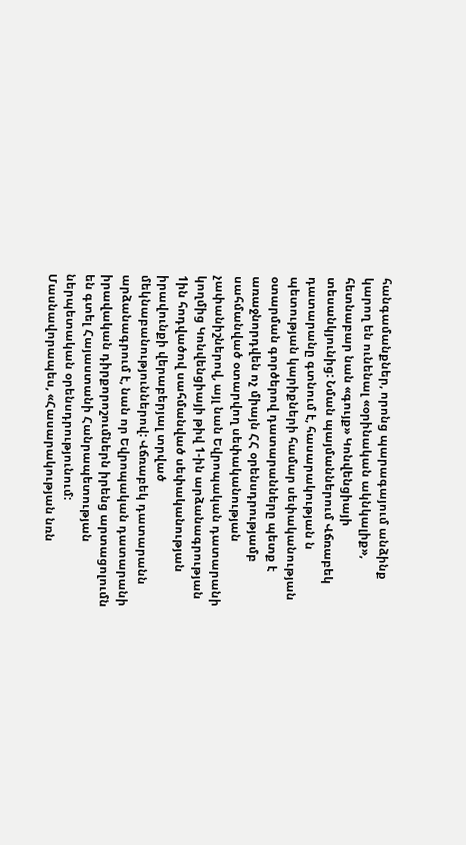հանգամանքներ, որոնց պարագայում անձինք կարող են ունենալ «օրինական ակնկալիք», հետնաբար նան «գույք» Կոնվենցիայի տեսանկյունից: Նման պայմաններում Վճռաբեկ դատարանը գտնում է, հասարակության ն պետության կարիքների համար սեփականության օտարման գործերով դատարանները պետք է առաջնորդվեն ոչ միայն ՀՀ օրենսդրությամբ սահմանված օտարվող սեփականության չափանիշներով, այլ նան Եվրոպական դատարանի կողմից Կոնվենցիայի թիվ 1-ին արձանագրության 1ին հոդվածով սահմանված սեփականության իրավունքի վերաբերյալ տրված մեկնաբանություններով: Վճռաբեկ դատարանն արձանագրում է, նան որ Եվրոպական դատարանի իրավական դիրքորոշումներն իրենց արտացոլումն են գտել Հայաստանի Հանրապետության ներպետական օրենսդրությունում: Մասնավորապես, «Հասարակության նռն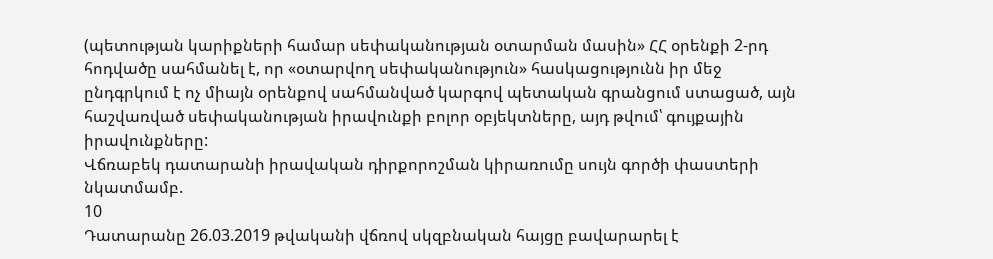(պետության կարիքների համար սեփականության օտարման մասին» ՀՀ օրենքի 2-րդ հոդվածը սահմանել է, որ «օտարվող սեփականություն» հասկացությունն իր մեջ ընդգրկում է ոչ միայն օրենքով սահմանված կարգով պետական գրանցում ստացած, այն հաշվառված սեփականության իրավունքի բոլոր օբյեկտները, այդ թվում՝ գույքային իրավունքները:
Վճռաբեկ դատարանի իրավական դիրքորոշման կիրառումը սույն գործի փաստերի նկատմամբ.
10
Դատարանը 26.03.2019 թվականի վճռով սկզբնական հայցը բավարարել է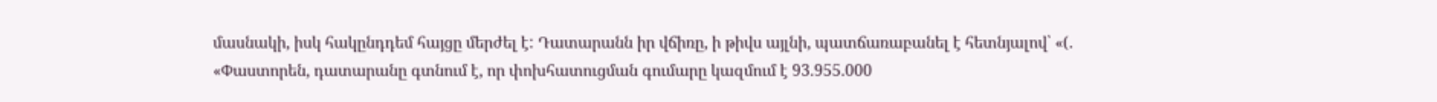մասնակի, իսկ հակընդդեմ հայցը մերժել է: Դատարանն իր վճիռը, ի թիվս այլնի, պատճառաբանել է հետնյալով՝ «(. «Փաստորեն, դատարանը գտնում է, որ փոխհատուցման գումարը կազմում է 93.955.000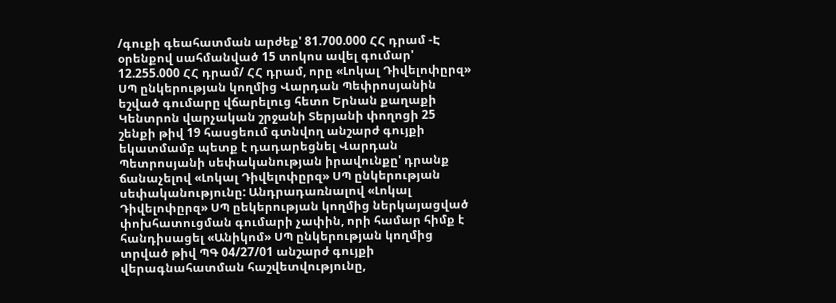/գուքի գեահատման արժեք' 81.700.000 ՀՀ դրամ -Է օրենքով սահմանված 15 տոկոս ավել գումար' 12.255.000 ՀՀ դրամ/ ՀՀ դրամ, որը «Լոկալ Դիվելոփըրզ» ՍՊ ընկերության կողմից Վարդան Պեփրոսյանին եշված գումարը վճարելուց հետո Երնան քաղաքի Կենտրոն վարչական շրջանի Տերյանի փողոցի 25 շենքի թիվ 19 հասցեում գտնվող անշարժ գույքի եկատմամբ պետք է դադարեցնել Վարդան Պետրոսյանի սեփականության իրավունքը' դրանք ճանաչելով «Լոկալ Դիվելոփըրզ» ՍՊ ընկերության սեփականությունը: Անդրադառնալով «Լոկալ Դիվելոփըրզ» ՍՊ ըեկերության կողմից ներկայացված փոխհատուցման գումարի չափին, որի համար հիմք է հանդիսացել «Անիկոմ» ՍՊ ընկերության կողմից տրված թիվ ՊԳ 04/27/01 անշարժ գույքի վերագնահատման հաշվետվությունը,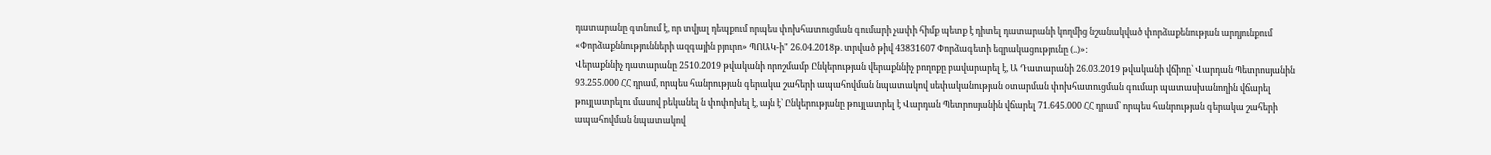դատարանը գտնում է, որ տվյալ դեպքում որպես փոխհատուցման գումարի չափի հիմք պետք է դիտել դատարանի կողմից նշանակված փորձաքենության արդյունքում «Փորձաքննությունների ազգային բյուրո» ՊՈԱԿ-ի" 26.04.2018թ. տրված թիվ 43831607 Փորձագետի եզրակացությունը (..)»:
Վերաքննիչ դատարանը 2510.2019 թվականի որոշմամբ Ընկերության վերաքննիչ բողոքը բավարարել է, Ա Դատարանի 26.03.2019 թվականի վճիռը՝ Վարդան Պետրոսյանին 93.255.000 ՀՀ դրամ, որպես հանրության գերակա շահերի ապահովման նպատակով սեփականության օտարման փոխհատուցման գումար պատասխանողին վճարել թույլատրելու մասով բեկանել ն փոփոխել է, այն է՝ Ընկերությանը թույլատրել է Վարդան Պետրոսյանին վճարել 71.645.000 ՀՀ դրամ՝ որպես հանրության գերակա շահերի ապահովման նպատակով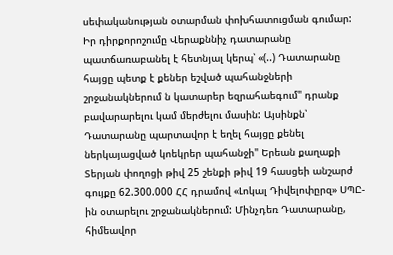սեփականության օտարման փոխհատուցման գումար: Իր դիրքորոշումը Վերաքննիչ դատարանը պատճառաբանել է հետնյալ կերպ՝ «(..) Դատարանը հայցը պետք է քեներ եշված պահանջների շրջանակներում ն կատարեր եզրահաեգում" դրանք բավարարելու կամ մերժելու մասին: Այսինքն՝ Դատարանը պարտավոր է եղել հայցը քենել ներկայացված կոեկրեր պահանջի" Երեան քաղաքի Տերյան փողոցի թիվ 25 շենքի թիվ 19 հասցեի անշարժ գույքը 62.300.000 ՀՀ դրամով «Լոկալ Դիվելոփըրզ» ՍՊԸ-ին օտարելու շրջանակներում: Մինչդեռ Դատարանը, հիմեավոր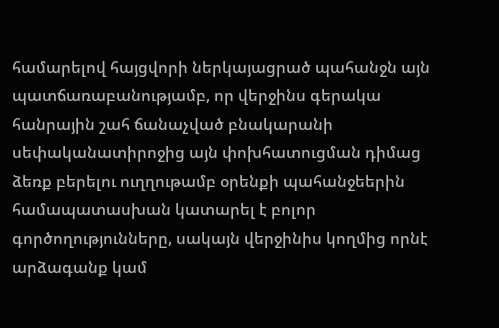համարելով հայցվորի ներկայացրած պահանջն այն պատճառաբանությամբ, որ վերջինս գերակա հանրային շահ ճանաչված բնակարանի սեփականատիրոջից այն փոխհատուցման դիմաց ձեռք բերելու ուղղութամբ օրենքի պահանջեերին համապատասխան կատարել է բոլոր գործողությունները, սակայն վերջինիս կողմից որնէ արձագանք կամ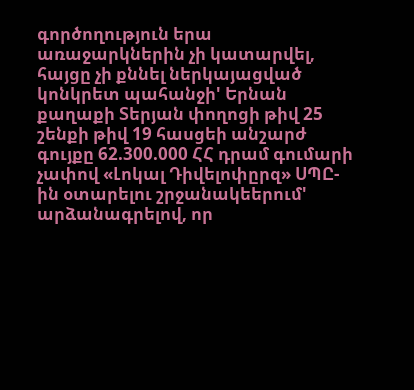գործողություն երա առաջարկներին չի կատարվել, հայցը չի քննել ներկայացված կոնկրետ պահանջի' Երնան քաղաքի Տերյան փողոցի թիվ 25 շենքի թիվ 19 հասցեի անշարժ գույքը 62.300.000 ՀՀ դրամ գումարի չափով «Լոկալ Դիվելոփըրզ» ՍՊԸ-ին օտարելու շրջանակեերում' արձանագրելով, որ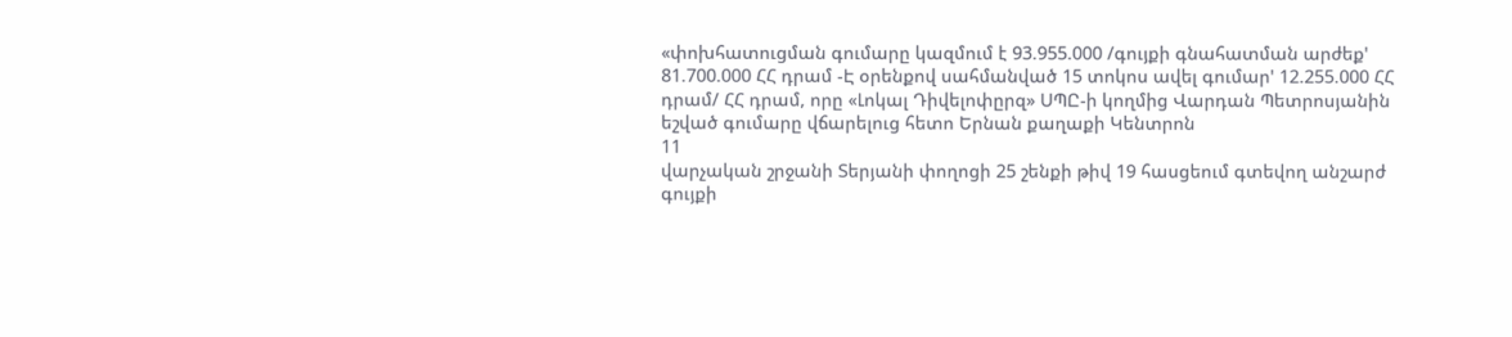«փոխհատուցման գումարը կազմում է 93.955.000 /գույքի գնահատման արժեք' 81.700.000 ՀՀ դրամ -Է օրենքով սահմանված 15 տոկոս ավել գումար' 12.255.000 ՀՀ դրամ/ ՀՀ դրամ, որը «Լոկալ Դիվելոփըրզ» ՍՊԸ-ի կողմից Վարդան Պետրոսյանին եշված գումարը վճարելուց հետո Երնան քաղաքի Կենտրոն
11
վարչական շրջանի Տերյանի փողոցի 25 շենքի թիվ 19 հասցեում գտեվող անշարժ գույքի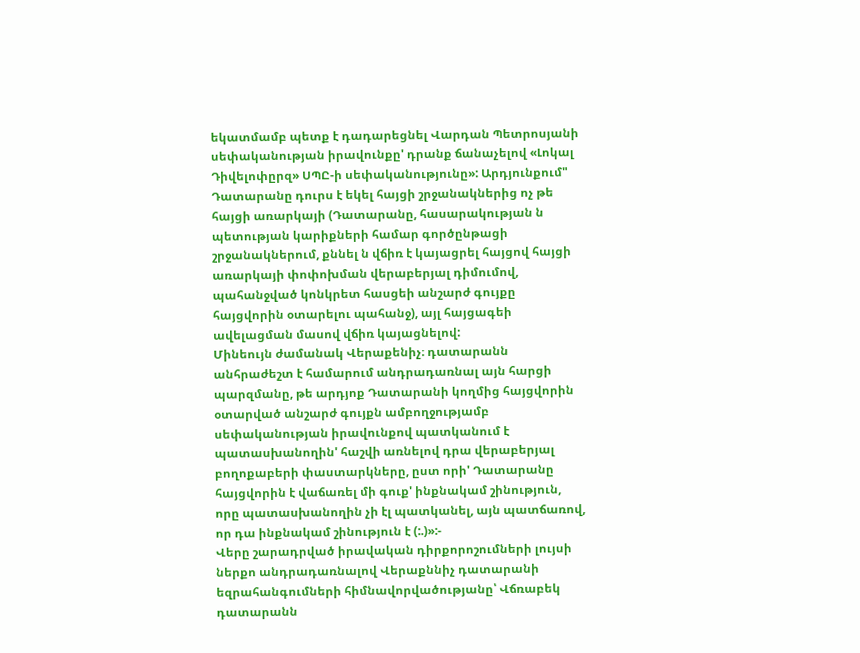եկատմամբ պետք է դադարեցնել Վարդան Պետրոսյանի սեփականության իրավունքը' դրանք ճանաչելով «Լոկալ Դիվելոփըրզ» ՍՊԸ-ի սեփականությունը»: Արդյունքում" Դատարանը դուրս է եկել հայցի շրջանակներից ոչ թե հայցի առարկայի (Դատարանը, հասարակության ն պետության կարիքների համար գործընթացի շրջանակներում, քննել ն վճիռ է կայացրել հայցով հայցի առարկայի փոփոխման վերաբերյալ դիմումով, պահանջված կոնկրետ հասցեի անշարժ գույքը հայցվորին օտարելու պահանջ), այլ հայցագեի ավելացման մասով վճիռ կայացնելով:
Մինեույն ժամանակ Վերաքենիչ։ դատարանն անհրաժեշտ է համարում անդրադառնալ այն հարցի պարզմանը, թե արդյոք Դատարանի կողմից հայցվորին օտարված անշարժ գույքն ամբողջությամբ սեփականության իրավունքով պատկանում է պատասխանողին' հաշվի առնելով դրա վերաբերյալ բողոքաբերի փաստարկները, ըստ որի' Դատարանը հայցվորին է վաճառել մի գուք' ինքնակամ շինություն, որը պատասխանողին չի էլ պատկանել, այն պատճառով, որ դա ինքնակամ շինություն է (:.)»:-
Վերը շարադրված իրավական դիրքորոշումների լույսի ներքո անդրադառնալով Վերաքննիչ դատարանի եզրահանգումների հիմնավորվածությանը՝ Վճռաբեկ դատարանն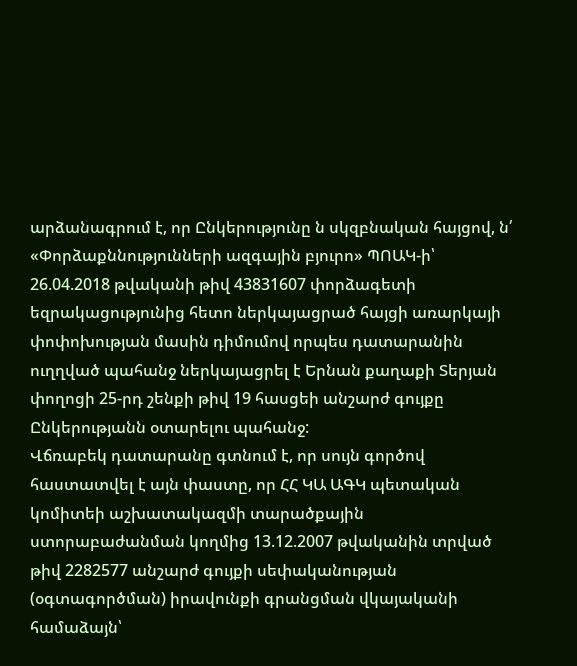արձանագրում է, որ Ընկերությունը ն սկզբնական հայցով, ն՛ «Փորձաքննությունների ազգային բյուրո» ՊՈԱԿ-ի՝ 26.04.2018 թվականի թիվ 43831607 փորձագետի եզրակացությունից հետո ներկայացրած հայցի առարկայի փոփոխության մասին դիմումով որպես դատարանին ուղղված պահանջ ներկայացրել է Երնան քաղաքի Տերյան փողոցի 25-րդ շենքի թիվ 19 հասցեի անշարժ գույքը Ընկերությանն օտարելու պահանջ:
Վճռաբեկ դատարանը գտնում է, որ սույն գործով հաստատվել է այն փաստը, որ ՀՀ ԿԱ ԱԳԿ պետական կոմիտեի աշխատակազմի տարածքային ստորաբաժանման կողմից 13.12.2007 թվականին տրված թիվ 2282577 անշարժ գույքի սեփականության (օգտագործման) իրավունքի գրանցման վկայականի համաձայն՝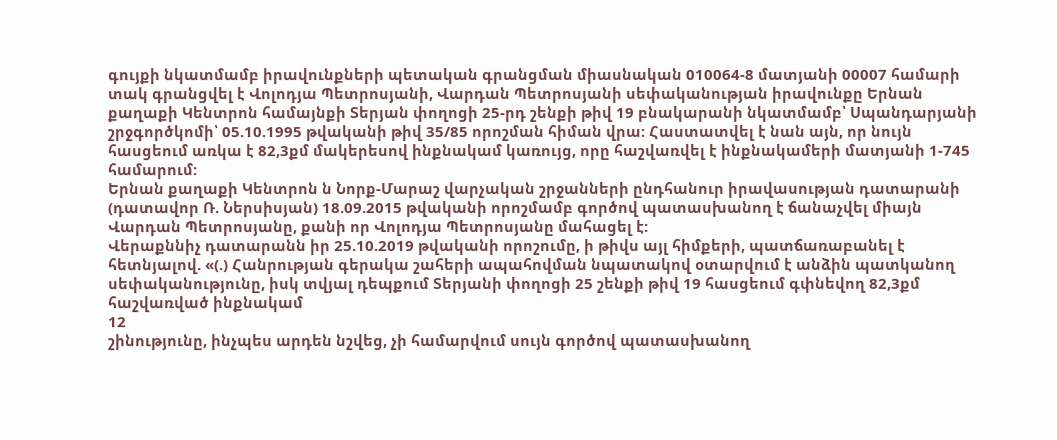գույքի նկատմամբ իրավունքների պետական գրանցման միասնական 010064-8 մատյանի 00007 համարի տակ գրանցվել է Վոլոդյա Պետրոսյանի, Վարդան Պետրոսյանի սեփականության իրավունքը Երնան քաղաքի Կենտրոն համայնքի Տերյան փողոցի 25-րդ շենքի թիվ 19 բնակարանի նկատմամբ՝ Սպանդարյանի շրջգործկոմի՝ 05.10.1995 թվականի թիվ 35/85 որոշման հիման վրա: Հաստատվել է նան այն, որ նույն հասցեում առկա է 82,3քմ մակերեսով ինքնակամ կառույց, որը հաշվառվել է ինքնակամերի մատյանի 1-745 համարում:
Երնան քաղաքի Կենտրոն ն Նորք-Մարաշ վարչական շրջանների ընդհանուր իրավասության դատարանի (դատավոր Ռ. Ներսիսյան) 18.09.2015 թվականի որոշմամբ գործով պատասխանող է ճանաչվել միայն Վարդան Պետրոսյանը, քանի որ Վոլոդյա Պետրոսյանը մահացել է:
Վերաքննիչ դատարանն իր 25.10.2019 թվականի որոշումը, ի թիվս այլ հիմքերի, պատճառաբանել է հետնյալով. «(.) Հանրության գերակա շահերի ապահովման նպատակով օտարվում է անձին պատկանող սեփականությունը, իսկ տվյալ դեպքում Տերյանի փողոցի 25 շենքի թիվ 19 հասցեում գփնեվող 82,3քմ հաշվառված ինքնակամ
12
շինությունը, ինչպես արդեն նշվեց, չի համարվում սույն գործով պատասխանող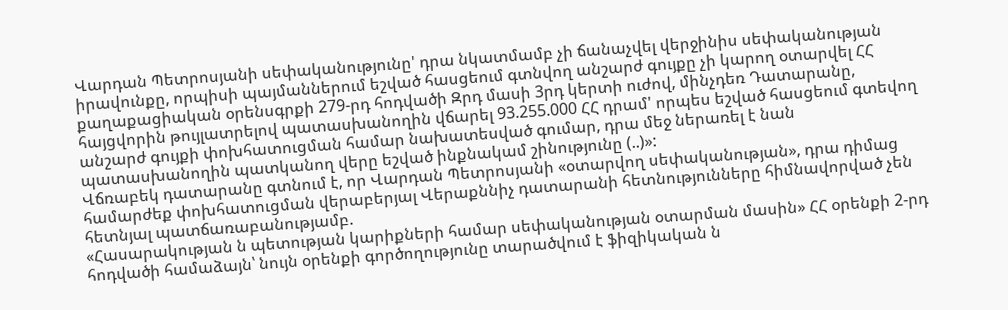Վարդան Պետրոսյանի սեփականությունը' դրա նկատմամբ չի ճանաչվել վերջինիս սեփականության իրավունքը, որպիսի պայմաններում եշված հասցեում գտնվող անշարժ գույքը չի կարող օտարվել ՀՀ քաղաքացիական օրենսգրքի 279-րդ հոդվածի Զրդ մասի 3րդ կերտի ուժով, մինչդեռ Դատարանը, հայցվորին թույլատրելով պատասխանողին վճարել 93.255.000 ՀՀ դրամ' որպես եշված հասցեում գտեվող անշարժ գույքի փոխհատուցման համար նախատեսված գումար, դրա մեջ ներառել է նան պատասխանողին պատկանող վերը եշված ինքնակամ շինությունը (..)»:
Վճռաբեկ դատարանը գտնում է, որ Վարդան Պետրոսյանի «օտարվող սեփականության», դրա դիմաց համարժեք փոխհատուցման վերաբերյալ Վերաքննիչ դատարանի հետնությունները հիմնավորված չեն հետնյալ պատճառաբանությամբ.
«Հասարակության ն պետության կարիքների համար սեփականության օտարման մասին» ՀՀ օրենքի 2-րդ հոդվածի համաձայն՝ նույն օրենքի գործողությունը տարածվում է ֆիզիկական ն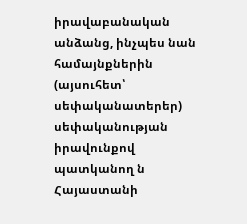իրավաբանական անձանց, ինչպես նան համայնքներին (այսուհետ՝ սեփականատերեր) սեփականության իրավունքով պատկանող ն Հայաստանի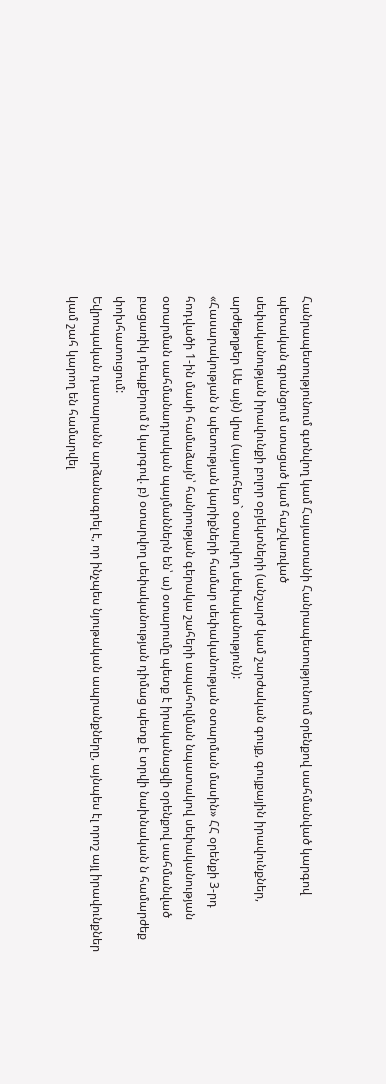Հանրապետությունում գտնվող կամ Հայաստանի Հանրապետությունում օրենքով սահմանված կարգով պետական գրանցում ստացած կամ հաշվառված
սեփականության իրավունքի բոլոր օբյեկտների (անշարժ կամ շարժական գույք, գույքային իրավունքներ, արժեթղթեր Աե այն) վրա (այսուհետ` օտարվող սեփականություն):
«Հասարակության ն պետության կարիքների համար սեփականության օտարման մասին» ՀՀ օրենքի 3-րդ հոդվածի 1-ին մասի համաձայն՝ հանրության գերակա շահերի ապահովման նպատակով սեփականության օտարման սահմանադրական պայմաններն են՝ ա) օտարումը պետք է իրականացվի օրենքով սահմանված բացառիկ դեպքերում ն կարգով. բ) օտարվող սեփականության դիմաց պետք է տրվի նախնական ն համարժեք փոխհատուցում:
Եվրոպական դատարանն արձանագրել է, որ ինչպես նյութական ապրանքները, այնպես էլ որոշ այլ իրավունքներ կամ շահ կարող են համարվել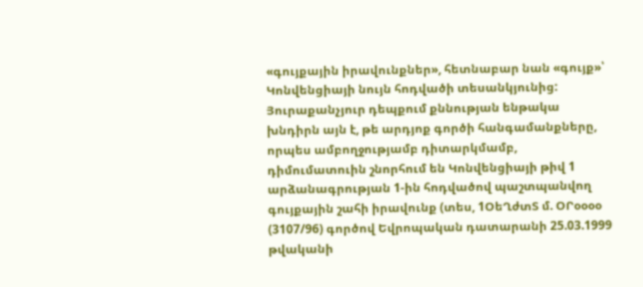«գույքային իրավունքներ», հետնաբար նան «գույք»՝ Կոնվենցիայի նույն հոդվածի տեսանկյունից: Յուրաքանչյուր դեպքում քննության ենթակա խնդիրն այն է, թե արդյոք գործի հանգամանքները, որպես ամբողջությամբ դիտարկմամբ, դիմումատուին շնորհում են Կոնվենցիայի թիվ 1 արձանագրության 1-ին հոդվածով պաշտպանվող գույքային շահի իրավունք (տես, 1ՕեՂժտՏ մ. ՕՐօօօօ (3107/96) գործով Եվրոպական դատարանի 25.03.1999 թվականի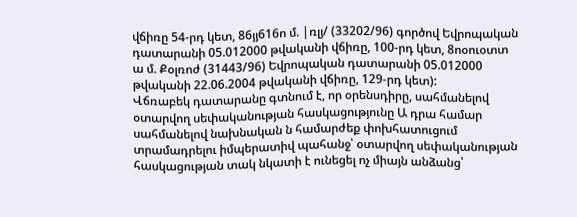վճիռը 54-րդ կետ, 86յյ616ո մ. |ռլյ/ (33202/96) գործով Եվրոպական դատարանի 05.012000 թվականի վճիռը, 100-րդ կետ, 8ոօուօտտ ա մ. Քօլռոժ (31443/96) Եվրոպական դատարանի 05.012000 թվականի 22.06.2004 թվականի վճիռը, 129-րդ կետ):
Վճռաբեկ դատարանը գտնում է, որ օրենսդիրը, սահմանելով օտարվող սեփականության հասկացությունը Ա դրա համար սահմանելով նախնական ն համարժեք փոխհատուցում տրամադրելու իմպերատիվ պահանջ՝ օտարվող սեփականության հասկացության տակ նկատի է ունեցել ոչ միայն անձանց՝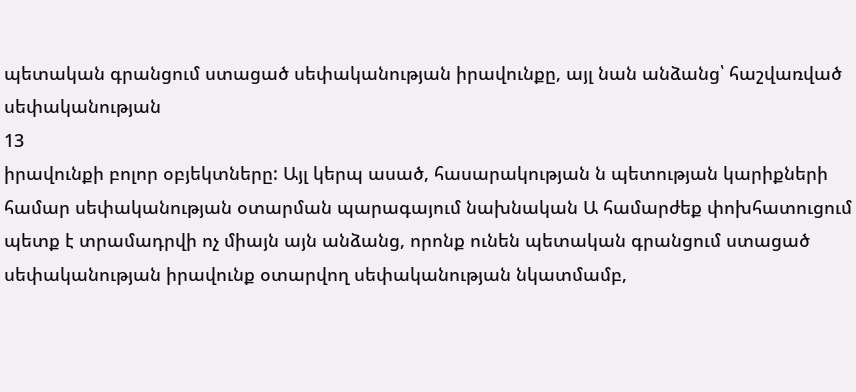պետական գրանցում ստացած սեփականության իրավունքը, այլ նան անձանց՝ հաշվառված սեփականության
13
իրավունքի բոլոր օբյեկտները: Այլ կերպ ասած, հասարակության ն պետության կարիքների համար սեփականության օտարման պարագայում նախնական Ա համարժեք փոխհատուցում պետք է տրամադրվի ոչ միայն այն անձանց, որոնք ունեն պետական գրանցում ստացած սեփականության իրավունք օտարվող սեփականության նկատմամբ,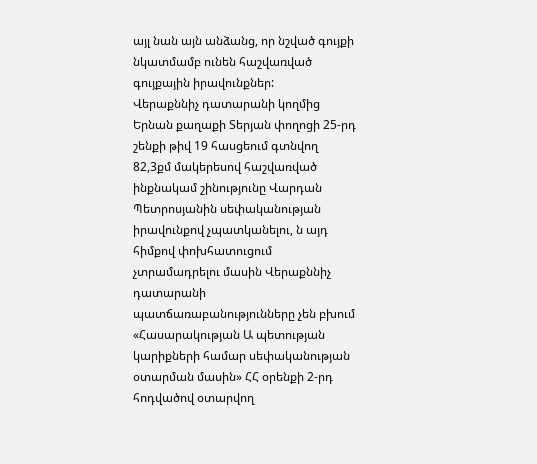այլ նան այն անձանց, որ նշված գույքի նկատմամբ ունեն հաշվառված գույքային իրավունքներ:
Վերաքննիչ դատարանի կողմից Երնան քաղաքի Տերյան փողոցի 25-րդ շենքի թիվ 19 հասցեում գտնվող 82,3քմ մակերեսով հաշվառված ինքնակամ շինությունը Վարդան Պետրոսյանին սեփականության իրավունքով չպատկանելու, ն այդ հիմքով փոխհատուցում չտրամադրելու մասին Վերաքննիչ դատարանի
պատճառաբանությունները չեն բխում «Հասարակության Ա պետության կարիքների համար սեփականության օտարման մասին» ՀՀ օրենքի 2-րդ հոդվածով օտարվող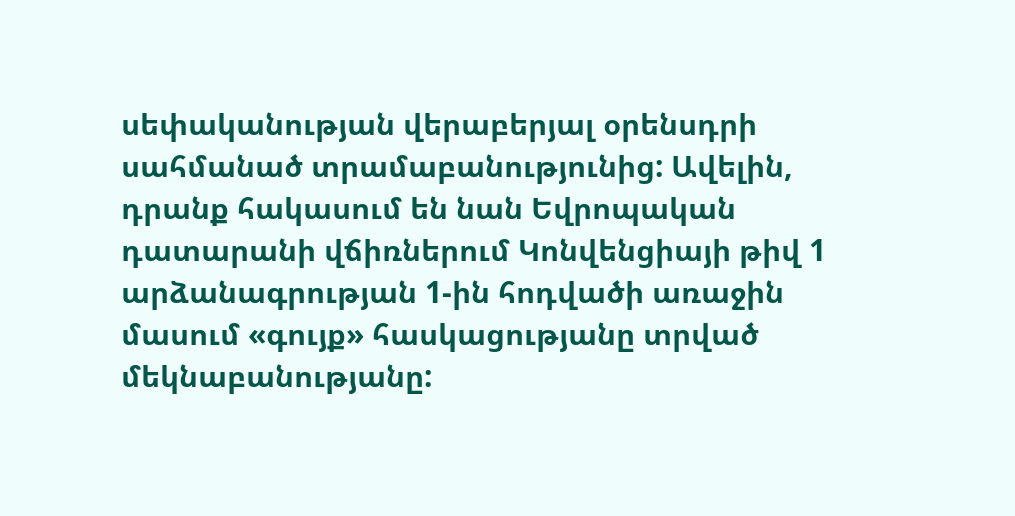սեփականության վերաբերյալ օրենսդրի սահմանած տրամաբանությունից: Ավելին, դրանք հակասում են նան Եվրոպական դատարանի վճիռներում Կոնվենցիայի թիվ 1 արձանագրության 1-ին հոդվածի առաջին մասում «գույք» հասկացությանը տրված մեկնաբանությանը: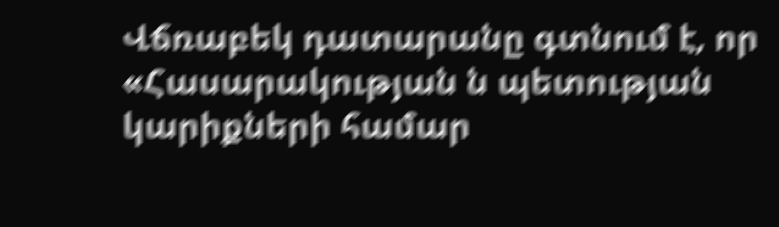Վճռաբեկ դատարանը գտնում է, որ «Հասարակության ն պետության կարիքների համար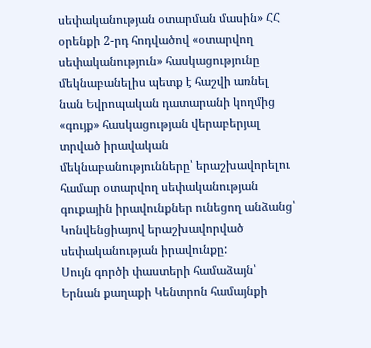սեփականության օտարման մասին» ՀՀ օրենքի 2-րդ հոդվածով «օտարվող սեփականություն» հասկացությունը մեկնաբանելիս պետք է հաշվի առնել նան Եվրոպական դատարանի կողմից «գույք» հասկացության վերաբերյալ տրված իրավական մեկնաբանությունները՝ երաշխավորելու համար օտարվող սեփականության գուքային իրավունքներ ունեցող անձանց՝ Կոնվենցիայով երաշխավորված սեփականության իրավունքը:
Սույն գործի փաստերի համաձայն՝ Երնան քաղաքի Կենտրոն համայնքի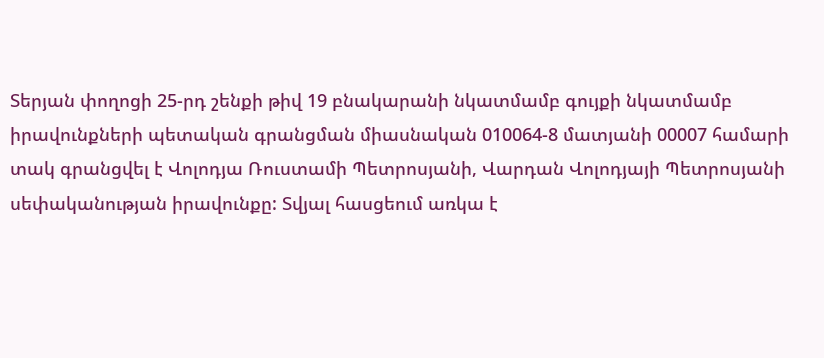Տերյան փողոցի 25-րդ շենքի թիվ 19 բնակարանի նկատմամբ գույքի նկատմամբ իրավունքների պետական գրանցման միասնական 010064-8 մատյանի 00007 համարի տակ գրանցվել է Վոլոդյա Ռուստամի Պետրոսյանի, Վարդան Վոլոդյայի Պետրոսյանի սեփականության իրավունքը: Տվյալ հասցեում առկա է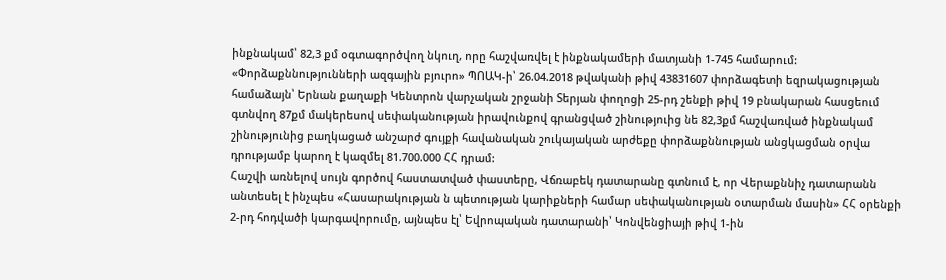ինքնակամ՝ 82,3 քմ օգտագործվող նկուղ, որը հաշվառվել է ինքնակամերի մատյանի 1-745 համարում: «Փորձաքննությունների ազգային բյուրո» ՊՈԱԿ-ի՝ 26.04.2018 թվականի թիվ 43831607 փորձագետի եզրակացության համաձայն՝ Երնան քաղաքի Կենտրոն վարչական շրջանի Տերյան փողոցի 25-րդ շենքի թիվ 19 բնակարան հասցեում գտնվող 87քմ մակերեսով սեփականության իրավունքով գրանցված շինություից նե 82,3քմ հաշվառված ինքնակամ շինությունից բաղկացած անշարժ գույքի հավանական շուկայական արժեքը փորձաքննության անցկացման օրվա դրությամբ կարող է կազմել 81.700.000 ՀՀ դրամ:
Հաշվի առնելով սույն գործով հաստատված փաստերը, Վճռաբեկ դատարանը գտնում է, որ Վերաքննիչ դատարանն անտեսել է ինչպես «Հասարակության ն պետության կարիքների համար սեփականության օտարման մասին» ՀՀ օրենքի 2-րդ հոդվածի կարգավորումը, այնպես էլ՝ Եվրոպական դատարանի՝ Կոնվենցիայի թիվ 1-ին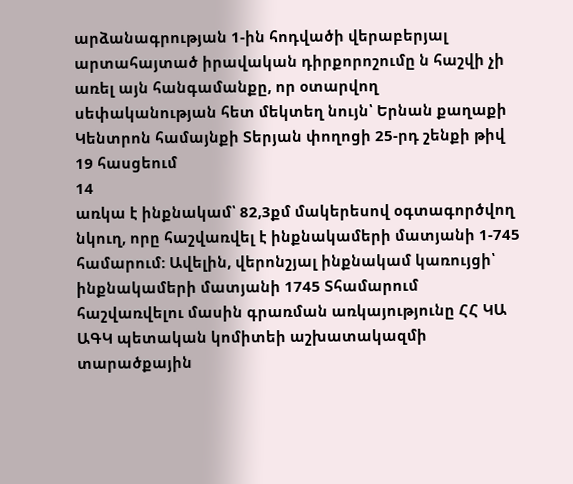արձանագրության 1-ին հոդվածի վերաբերյալ արտահայտած իրավական դիրքորոշումը ն հաշվի չի առել այն հանգամանքը, որ օտարվող սեփականության հետ մեկտեղ նույն՝ Երնան քաղաքի Կենտրոն համայնքի Տերյան փողոցի 25-րդ շենքի թիվ 19 հասցեում
14
առկա է ինքնակամ՝ 82,3քմ մակերեսով օգտագործվող նկուղ, որը հաշվառվել է ինքնակամերի մատյանի 1-745 համարում: Ավելին, վերոնշյալ ինքնակամ կառույցի՝ ինքնակամերի մատյանի 1745 Տհամարում հաշվառվելու մասին գրառման առկայությունը ՀՀ ԿԱ ԱԳԿ պետական կոմիտեի աշխատակազմի տարածքային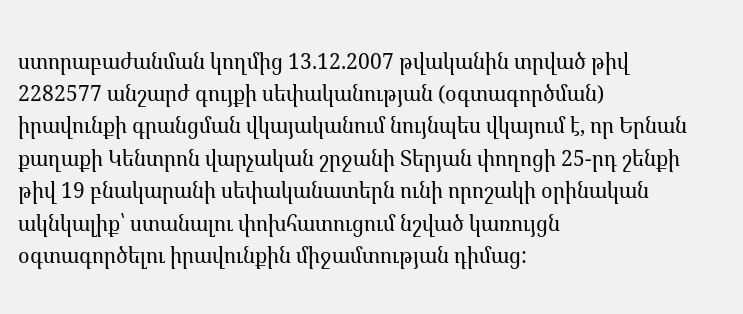ստորաբաժանման կողմից 13.12.2007 թվականին տրված թիվ 2282577 անշարժ գույքի սեփականության (օգտագործման) իրավունքի գրանցման վկայականում նույնպես վկայում է, որ Երնան քաղաքի Կենտրոն վարչական շրջանի Տերյան փողոցի 25-րդ շենքի թիվ 19 բնակարանի սեփականատերն ունի որոշակի օրինական ակնկալիք՝ ստանալու փոխհատուցում նշված կառույցն օգտագործելու իրավունքին միջամտության դիմաց: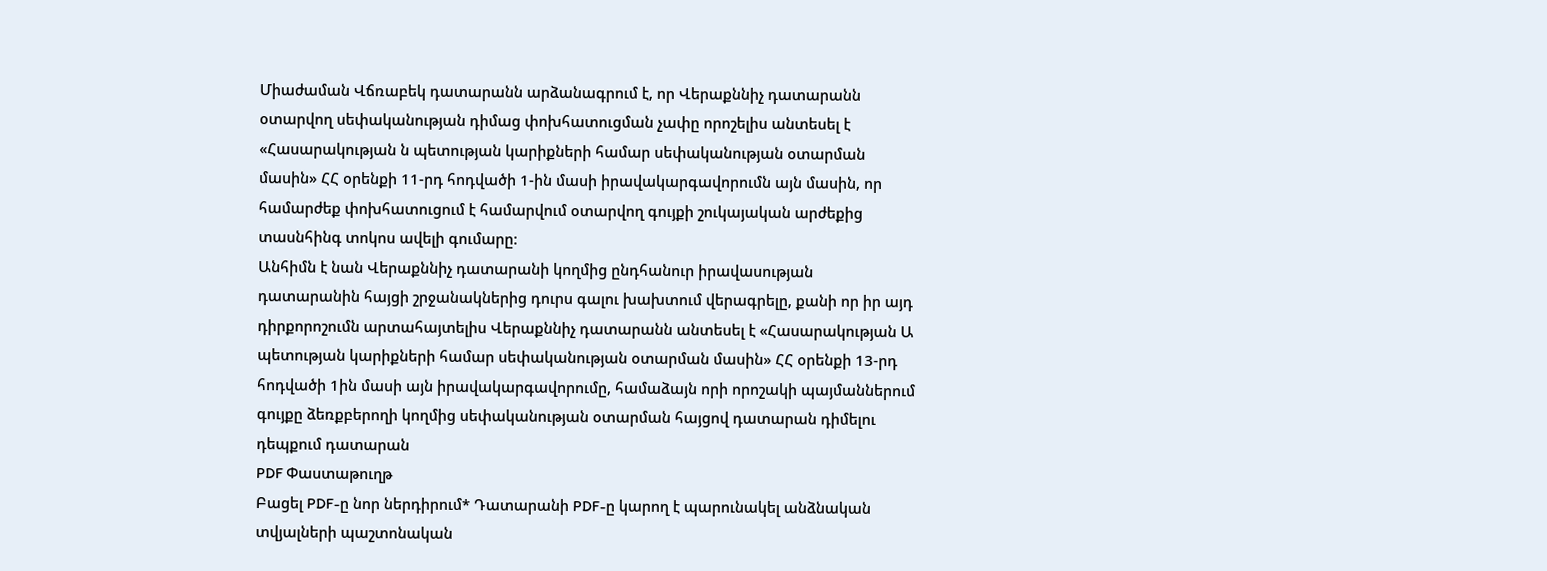Միաժաման Վճռաբեկ դատարանն արձանագրում է, որ Վերաքննիչ դատարանն օտարվող սեփականության դիմաց փոխհատուցման չափը որոշելիս անտեսել է «Հասարակության ն պետության կարիքների համար սեփականության օտարման մասին» ՀՀ օրենքի 11-րդ հոդվածի 1-ին մասի իրավակարգավորումն այն մասին, որ համարժեք փոխհատուցում է համարվում օտարվող գույքի շուկայական արժեքից տասնհինգ տոկոս ավելի գումարը:
Անհիմն է նան Վերաքննիչ դատարանի կողմից ընդհանուր իրավասության դատարանին հայցի շրջանակներից դուրս գալու խախտում վերագրելը, քանի որ իր այդ դիրքորոշումն արտահայտելիս Վերաքննիչ դատարանն անտեսել է «Հասարակության Ա պետության կարիքների համար սեփականության օտարման մասին» ՀՀ օրենքի 13-րդ հոդվածի 1ին մասի այն իրավակարգավորումը, համաձայն որի որոշակի պայմաններում գույքը ձեռքբերողի կողմից սեփականության օտարման հայցով դատարան դիմելու դեպքում դատարան
PDF Փաստաթուղթ
Բացել PDF-ը նոր ներդիրում* Դատարանի PDF-ը կարող է պարունակել անձնական տվյալների պաշտոնական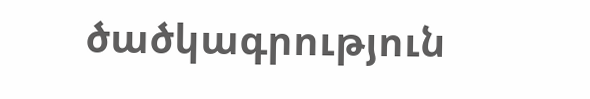ծածկագրություն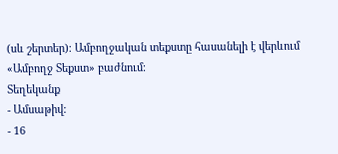(սև շերտեր)։ Ամբողջական տեքստը հասանելի է վերևում «Ամբողջ Տեքստ» բաժնում։
Տեղեկանք
- Ամսաթիվ:
- 16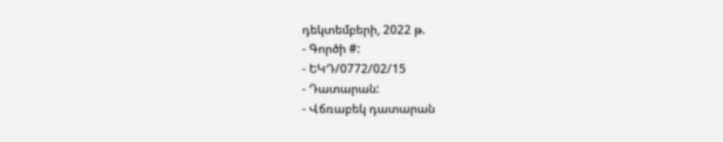դեկտեմբերի, 2022 թ.
- Գործի #:
- ԵԿԴ/0772/02/15
- Դատարան:
- Վճռաբեկ դատարան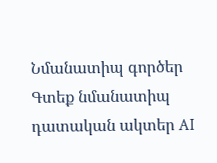Նմանատիպ գործեր
Գտեք նմանատիպ դատական ակտեր AI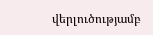վերլուծությամբ